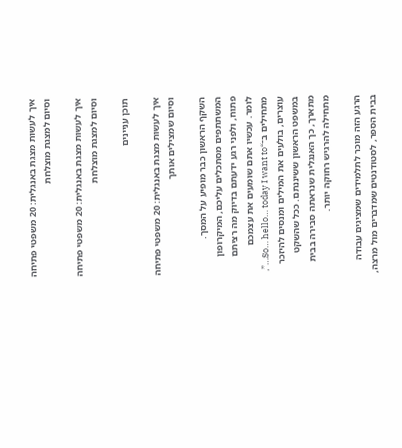איך לעשות מצגת באנגלית: 20 משפטי פתיחה וסיום למצגת מוצלחת

איך לעשות מצגת באנגלית: 20 משפטי פתיחה וסיום למצגת מוצלחת

תוכן עניינים

איך לעשות מצגת באנגלית: 20 משפטי פתיחה וסיום שמצילים אותך

השקף הראשון כבר מופיע על המסך. המשתתפים מסתכלים עליכם, המיקרופון פתוח, ולפני רגע ידעתם בדיוק מה רציתם לומר. עכשיו אתם שומעים את עצמכם מתחילים ב־“So… hello… today I want to…”, עוצרים, בולעים את המילים ומנסים להיזכר במשפט הראשון ששיננתם. ככל שהשקט מתארך, כך האנגלית שנראתה סבירה בבית מתחילה להרגיש רחוקה יותר.

הרגע הזה מוכר לתלמידים שמציגים עבודה בבית הספר, לסטודנטים שמדברים מול מרצה,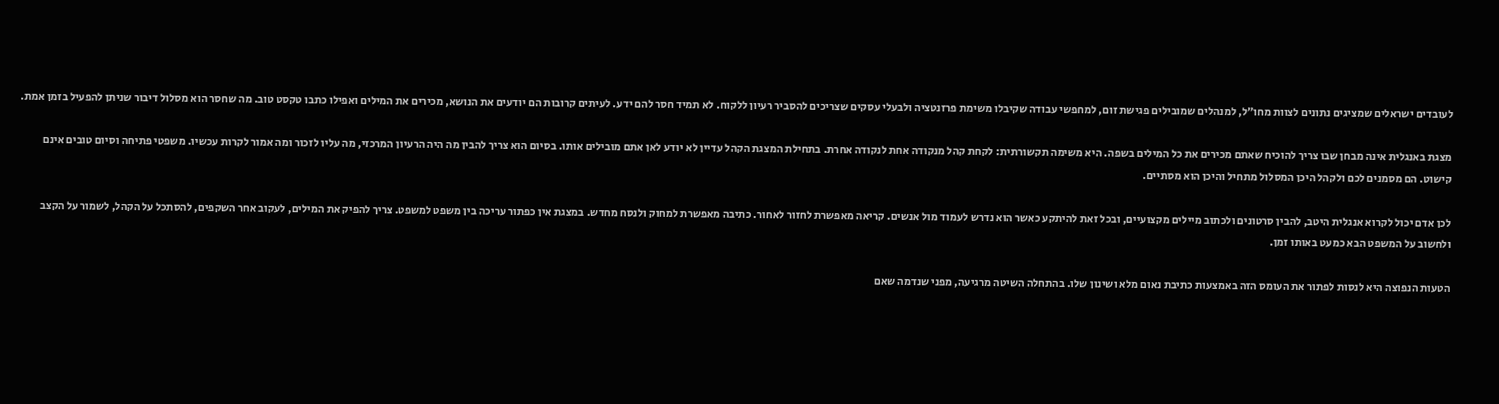לעובדים ישראלים שמציגים נתונים לצוות מחו״ל, למנהלים שמובילים פגישת זום, למחפשי עבודה שקיבלו משימת פרזנטציה ולבעלי עסקים שצריכים להסביר רעיון ללקוח. לא תמיד חסר להם ידע. לעיתים קרובות הם יודעים את הנושא, מכירים את המילים ואפילו כתבו טקסט טוב. מה שחסר הוא מסלול דיבור שניתן להפעיל בזמן אמת.

מצגת באנגלית אינה מבחן שבו צריך להוכיח שאתם מכירים את כל המילים בשפה. היא משימה תקשורתית: לקחת קהל מנקודה אחת לנקודה אחרת. בתחילת המצגת הקהל עדיין לא יודע לאן אתם מובילים אותו. בסיום הוא צריך להבין מה היה הרעיון המרכזי, מה עליו לזכור ומה אמור לקרות עכשיו. משפטי פתיחה וסיום טובים אינם קישוט. הם מסמנים לכם ולקהל היכן המסלול מתחיל והיכן הוא מסתיים.

לכן אדם יכול לקרוא אנגלית היטב, להבין סרטונים ולכתוב מיילים מקצועיים, ובכל זאת להיתקע כאשר הוא נדרש לעמוד מול אנשים. קריאה מאפשרת לחזור לאחור. כתיבה מאפשרת למחוק ולנסח מחדש. במצגת אין כפתור עריכה בין משפט למשפט. צריך להפיק את המילים, לעקוב אחר השקפים, להסתכל על הקהל, לשמור על הקצב ולחשוב על המשפט הבא כמעט באותו זמן.

הטעות הנפוצה היא לנסות לפתור את העומס הזה באמצעות כתיבת נאום מלא ושינון שלו. בהתחלה השיטה מרגיעה, מפני שנדמה שאם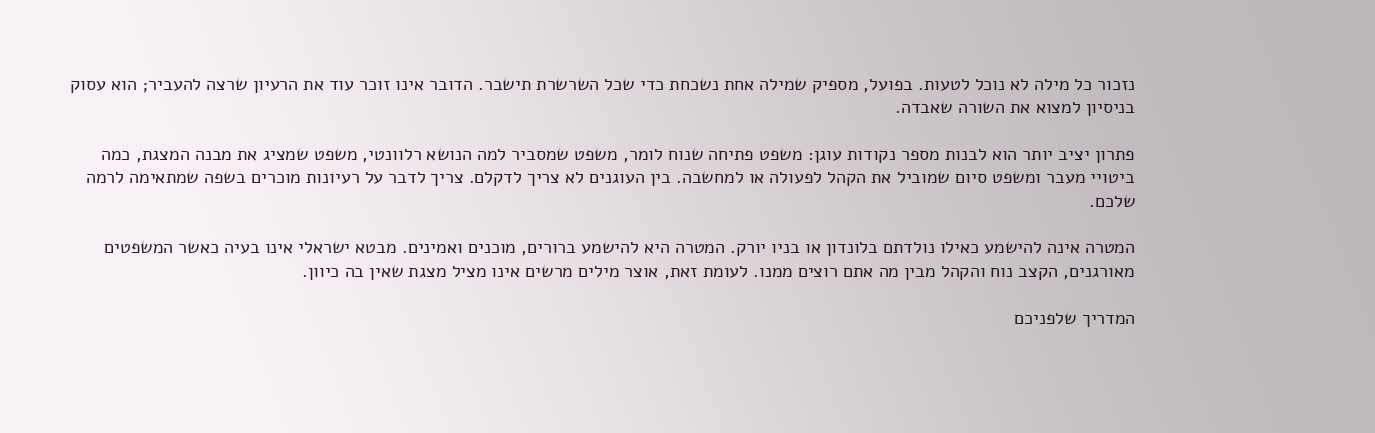נזכור כל מילה לא נוכל לטעות. בפועל, מספיק שמילה אחת נשכחת כדי שכל השרשרת תישבר. הדובר אינו זוכר עוד את הרעיון שרצה להעביר; הוא עסוק בניסיון למצוא את השורה שאבדה.

פתרון יציב יותר הוא לבנות מספר נקודות עוגן: משפט פתיחה שנוח לומר, משפט שמסביר למה הנושא רלוונטי, משפט שמציג את מבנה המצגת, כמה ביטויי מעבר ומשפט סיום שמוביל את הקהל לפעולה או למחשבה. בין העוגנים לא צריך לדקלם. צריך לדבר על רעיונות מוכרים בשפה שמתאימה לרמה שלכם.

המטרה אינה להישמע כאילו נולדתם בלונדון או בניו יורק. המטרה היא להישמע ברורים, מוכנים ואמינים. מבטא ישראלי אינו בעיה כאשר המשפטים מאורגנים, הקצב נוח והקהל מבין מה אתם רוצים ממנו. לעומת זאת, אוצר מילים מרשים אינו מציל מצגת שאין בה כיוון.

המדריך שלפניכם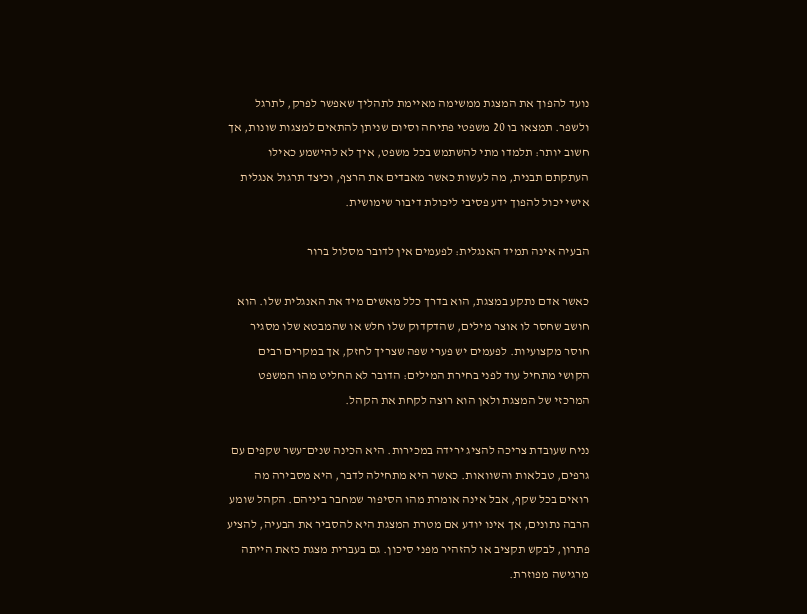נועד להפוך את המצגת ממשימה מאיימת לתהליך שאפשר לפרק, לתרגל ולשפר. תמצאו בו 20 משפטי פתיחה וסיום שניתן להתאים למצגות שונות, אך חשוב יותר: תלמדו מתי להשתמש בכל משפט, איך לא להישמע כאילו העתקתם תבנית, מה לעשות כאשר מאבדים את הרצף, וכיצד תרגול אנגלית אישי יכול להפוך ידע פסיבי ליכולת דיבור שימושית.

הבעיה אינה תמיד האנגלית: לפעמים אין לדובר מסלול ברור

כאשר אדם נתקע במצגת, הוא בדרך כלל מאשים מיד את האנגלית שלו. הוא חושב שחסר לו אוצר מילים, שהדקדוק שלו חלש או שהמבטא שלו מסגיר חוסר מקצועיות. לפעמים יש פערי שפה שצריך לחזק, אך במקרים רבים הקושי מתחיל עוד לפני בחירת המילים: הדובר לא החליט מהו המשפט המרכזי של המצגת ולאן הוא רוצה לקחת את הקהל.

נניח שעובדת צריכה להציג ירידה במכירות. היא הכינה שנים־עשר שקפים עם גרפים, טבלאות והשוואות. כאשר היא מתחילה לדבר, היא מסבירה מה רואים בכל שקף, אבל אינה אומרת מהו הסיפור שמחבר ביניהם. הקהל שומע הרבה נתונים, אך אינו יודע אם מטרת המצגת היא להסביר את הבעיה, להציע פתרון, לבקש תקציב או להזהיר מפני סיכון. גם בעברית מצגת כזאת הייתה מרגישה מפוזרת.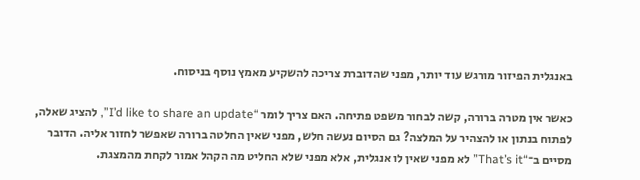באנגלית הפיזור מורגש עוד יותר, מפני שהדוברת צריכה להשקיע מאמץ נוסף בניסוח.

כאשר אין מטרה ברורה, קשה לבחור משפט פתיחה. האם צריך לומר “I’d like to share an update”, להציג שאלה, לפתוח בנתון או להצהיר על המלצה? גם הסיום נעשה חלש, מפני שאין החלטה ברורה שאפשר לחזור אליה. הדובר מסיים ב־“That’s it” לא מפני שאין לו אנגלית, אלא מפני שלא החליט מה הקהל אמור לקחת מהמצגת.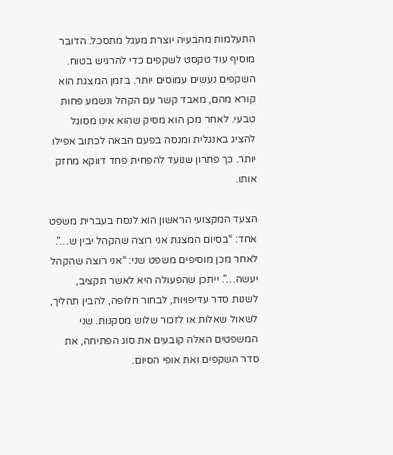התעלמות מהבעיה יוצרת מעגל מתסכל. הדובר מוסיף עוד טקסט לשקפים כדי להרגיש בטוח. השקפים נעשים עמוסים יותר. בזמן המצגת הוא קורא מהם, מאבד קשר עם הקהל ונשמע פחות טבעי. לאחר מכן הוא מסיק שהוא אינו מסוגל להציג באנגלית ומנסה בפעם הבאה לכתוב אפילו יותר. כך פתרון שנועד להפחית פחד דווקא מחזק אותו.

הצעד המקצועי הראשון הוא לנסח בעברית משפט אחד: “בסיום המצגת אני רוצה שהקהל יבין ש…”. לאחר מכן מוסיפים משפט שני: “אני רוצה שהקהל יעשה…”. ייתכן שהפעולה היא לאשר תקציב, לשנות סדר עדיפויות, לבחור חלופה, להבין תהליך, לשאול שאלות או לזכור שלוש מסקנות. שני המשפטים האלה קובעים את סוג הפתיחה, את סדר השקפים ואת אופי הסיום.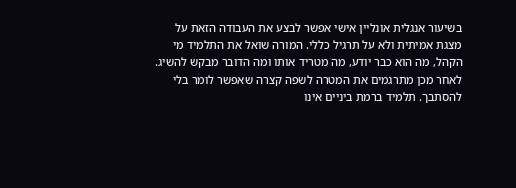בשיעור אנגלית אונליין אישי אפשר לבצע את העבודה הזאת על מצגת אמיתית ולא על תרגיל כללי. המורה שואל את התלמיד מי הקהל, מה הוא כבר יודע, מה מטריד אותו ומה הדובר מבקש להשיג. לאחר מכן מתרגמים את המטרה לשפה קצרה שאפשר לומר בלי להסתבך. תלמיד ברמת ביניים אינו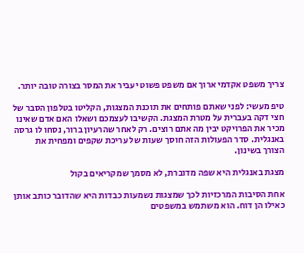צריך משפט אקדמי ארוך אם משפט פשוט יעביר את המסר בצורה טובה יותר.

טיפ מעשי: לפני שאתם פותחים את תוכנת המצגות, הקליטו בטלפון הסבר של חצי דקה בעברית על מטרת המצגת. הקשיבו לעצמכם ושאלו האם אדם שאינו מכיר את הפרויקט יבין מה אתם רוצים. רק לאחר שהרעיון ברור, נסחו לו גרסה באנגלית. סדר הפעולות הזה חוסך שעות של עריכת שקפים ומפחית את הצורך בשינון.

מצגת באנגלית היא שפה מדוברת, לא מסמך שמקריאים בקול

אחת הסיבות המרכזיות לכך שמצגות נשמעות כבדות היא שהדובר כותב אותן כאילו הן דוח. הוא משתמש במשפטים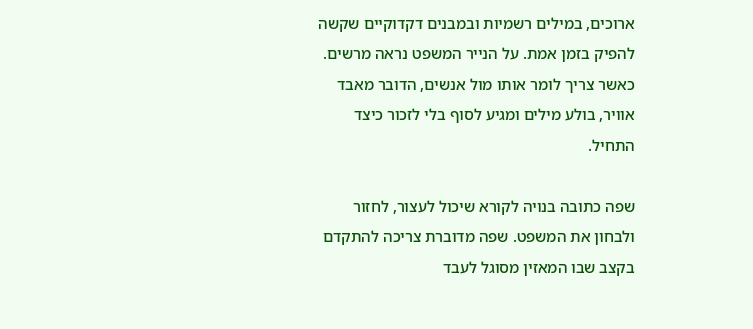ארוכים, במילים רשמיות ובמבנים דקדוקיים שקשה להפיק בזמן אמת. על הנייר המשפט נראה מרשים. כאשר צריך לומר אותו מול אנשים, הדובר מאבד אוויר, בולע מילים ומגיע לסוף בלי לזכור כיצד התחיל.

שפה כתובה בנויה לקורא שיכול לעצור, לחזור ולבחון את המשפט. שפה מדוברת צריכה להתקדם בקצב שבו המאזין מסוגל לעבד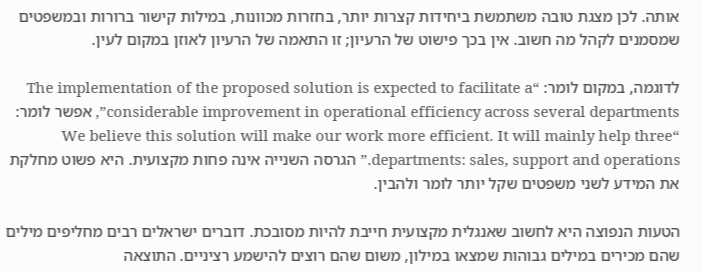אותה. לכן מצגת טובה משתמשת ביחידות קצרות יותר, בחזרות מכוונות, במילות קישור ברורות ובמשפטים שמסמנים לקהל מה חשוב. אין בכך פישוט של הרעיון; זו התאמה של הרעיון לאוזן במקום לעין.

לדוגמה, במקום לומר: “The implementation of the proposed solution is expected to facilitate a considerable improvement in operational efficiency across several departments”, אפשר לומר: “We believe this solution will make our work more efficient. It will mainly help three departments: sales, support and operations.” הגרסה השנייה אינה פחות מקצועית. היא פשוט מחלקת את המידע לשני משפטים שקל יותר לומר ולהבין.

הטעות הנפוצה היא לחשוב שאנגלית מקצועית חייבת להיות מסובכת. דוברים ישראלים רבים מחליפים מילים שהם מכירים במילים גבוהות שמצאו במילון, משום שהם רוצים להישמע רציניים. התוצאה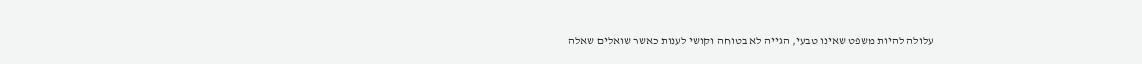עלולה להיות משפט שאינו טבעי, הגייה לא בטוחה וקושי לענות כאשר שואלים שאלה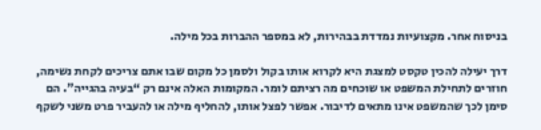בניסוח אחר. מקצועיות נמדדת בבהירות, לא במספר ההברות בכל מילה.

דרך יעילה להכין טקסט למצגת היא לקרוא אותו בקול ולסמן כל מקום שבו אתם צריכים לקחת נשימה, חוזרים לתחילת המשפט או שוכחים מה רציתם לומר. המקומות האלה אינם רק “בעיה בהגייה”. הם סימן לכך שהמשפט אינו מתאים לדיבור. אפשר לפצל אותו, להחליף מילה או להעביר פרט משני לשקף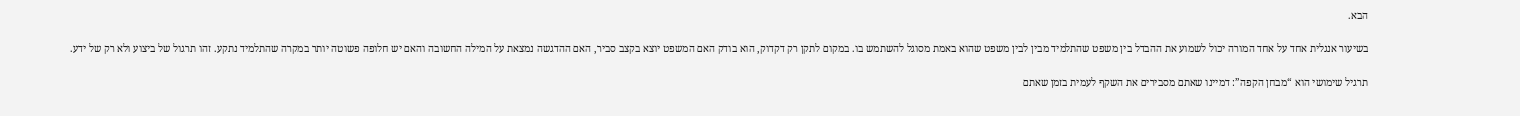הבא.

בשיעור אנגלית אחד על אחד המורה יכול לשמוע את ההבדל בין משפט שהתלמיד מבין לבין משפט שהוא באמת מסוגל להשתמש בו. במקום לתקן רק דקדוק, הוא בודק האם המשפט יוצא בקצב סביר, האם ההדגשה נמצאת על המילה החשובה והאם יש חלופה פשוטה יותר במקרה שהתלמיד נתקע. זהו תרגול של ביצוע ולא רק של ידע.

תרגיל שימושי הוא “מבחן הקפה”: דמיינו שאתם מסבירים את השקף לעמית בזמן שאתם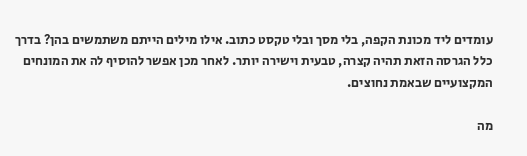עומדים ליד מכונת הקפה, בלי מסך ובלי טקסט כתוב. אילו מילים הייתם משתמשים בהן? בדרך כלל הגרסה הזאת תהיה קצרה, טבעית וישירה יותר. לאחר מכן אפשר להוסיף לה את המונחים המקצועיים שבאמת נחוצים.

מה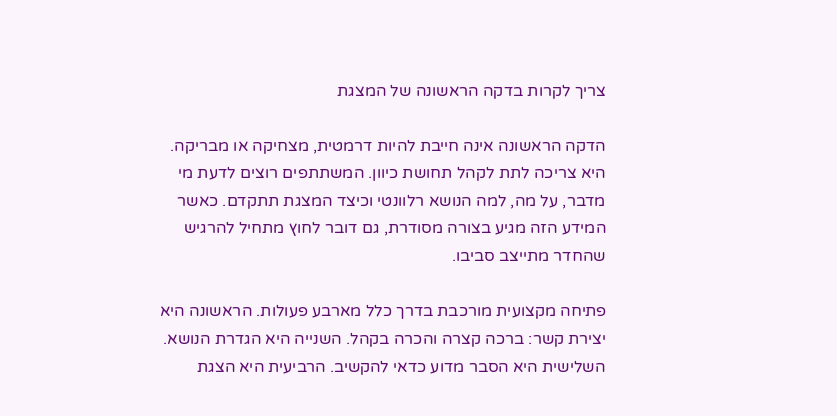צריך לקרות בדקה הראשונה של המצגת

הדקה הראשונה אינה חייבת להיות דרמטית, מצחיקה או מבריקה. היא צריכה לתת לקהל תחושת כיוון. המשתתפים רוצים לדעת מי מדבר, על מה, למה הנושא רלוונטי וכיצד המצגת תתקדם. כאשר המידע הזה מגיע בצורה מסודרת, גם דובר לחוץ מתחיל להרגיש שהחדר מתייצב סביבו.

פתיחה מקצועית מורכבת בדרך כלל מארבע פעולות. הראשונה היא יצירת קשר: ברכה קצרה והכרה בקהל. השנייה היא הגדרת הנושא. השלישית היא הסבר מדוע כדאי להקשיב. הרביעית היא הצגת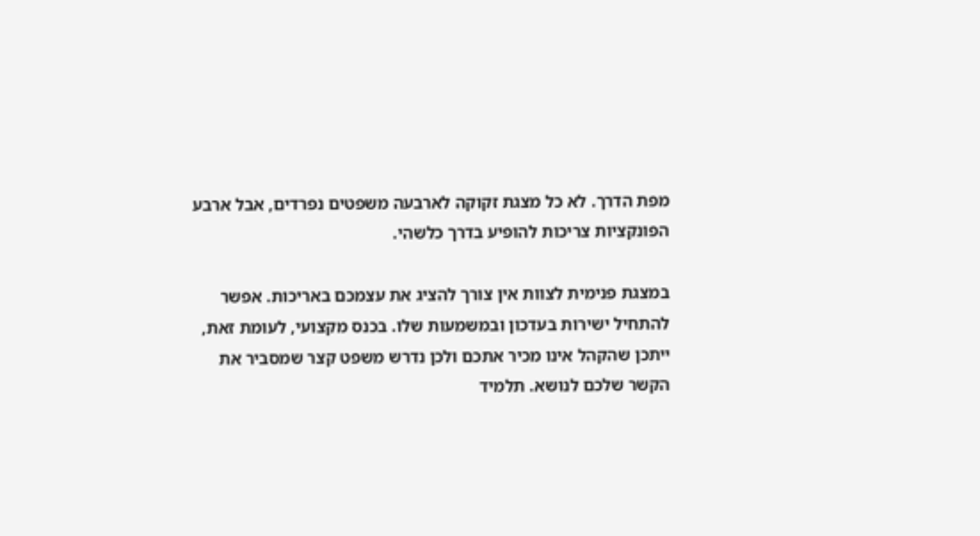מפת הדרך. לא כל מצגת זקוקה לארבעה משפטים נפרדים, אבל ארבע הפונקציות צריכות להופיע בדרך כלשהי.

במצגת פנימית לצוות אין צורך להציג את עצמכם באריכות. אפשר להתחיל ישירות בעדכון ובמשמעות שלו. בכנס מקצועי, לעומת זאת, ייתכן שהקהל אינו מכיר אתכם ולכן נדרש משפט קצר שמסביר את הקשר שלכם לנושא. תלמיד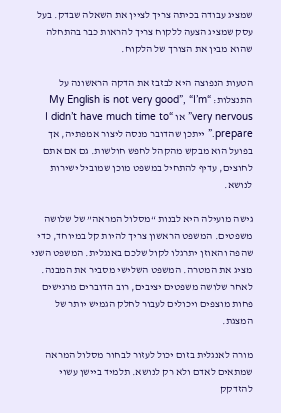שמציג עבודה בכיתה צריך לציין את השאלה שבדק. בעל עסק שמציג הצעה ללקוח צריך להראות כבר בהתחלה שהוא מבין את הצורך של הלקוח.

הטעות הנפוצה היא לבזבז את הדקה הראשונה על התנצלות: “My English is not very good”, “I’m very nervous” או “I didn’t have much time to prepare.” ייתכן שהדובר מנסה ליצור אמפתיה, אך בפועל הוא מבקש מהקהל לחפש חולשות. גם אם אתם לחוצים, עדיף להתחיל במשפט מוכן שמוביל ישירות לנושא.

גישה מועילה היא לבנות “מסלול המראה” של שלושה משפטים. המשפט הראשון צריך להיות קל במיוחד, כדי שהפה והאוזן יתרגלו לקול שלכם באנגלית. המשפט השני מציג את המטרה. המשפט השלישי מסביר את המבנה. לאחר שלושה משפטים יציבים, רוב הדוברים מרגישים פחות מוצפים ויכולים לעבור לחלק הגמיש יותר של המצגת.

מורה לאנגלית בזום יכול לעזור לבחור מסלול המראה שמתאים לאדם ולא רק לנושא. תלמיד ביישן עשוי להזדקק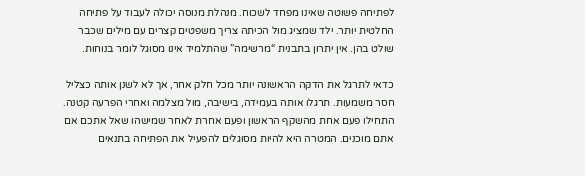לפתיחה פשוטה שאינו מפחד לשכוח. מנהלת מנוסה יכולה לעבוד על פתיחה החלטית יותר. ילד שמציג מול הכיתה צריך משפטים קצרים עם מילים שכבר שולט בהן. אין יתרון בתבנית “מרשימה” שהתלמיד אינו מסוגל לומר בנוחות.

כדאי לתרגל את הדקה הראשונה יותר מכל חלק אחר, אך לא לשנן אותה כצליל חסר משמעות. תרגלו אותה בעמידה, בישיבה, מול מצלמה ואחרי הפרעה קטנה. התחילו פעם אחת מהשקף הראשון ופעם אחרת לאחר שמישהו שאל אתכם אם אתם מוכנים. המטרה היא להיות מסוגלים להפעיל את הפתיחה בתנאים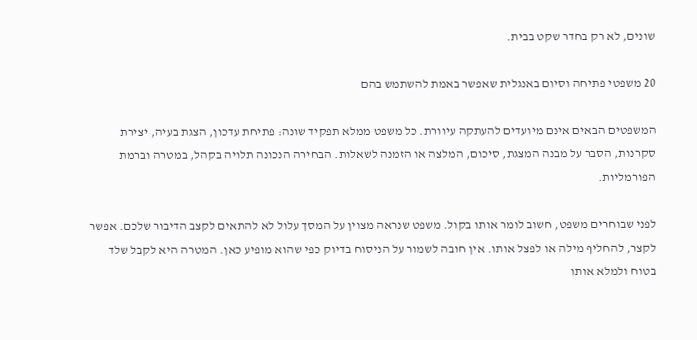שונים, לא רק בחדר שקט בבית.

20 משפטי פתיחה וסיום באנגלית שאפשר באמת להשתמש בהם

המשפטים הבאים אינם מיועדים להעתקה עיוורת. כל משפט ממלא תפקיד שונה: פתיחת עדכון, הצגת בעיה, יצירת סקרנות, הסבר על מבנה המצגת, סיכום, המלצה או הזמנה לשאלות. הבחירה הנכונה תלויה בקהל, במטרה וברמת הפורמליות.

לפני שבוחרים משפט, חשוב לומר אותו בקול. משפט שנראה מצוין על המסך עלול לא להתאים לקצב הדיבור שלכם. אפשר לקצר, להחליף מילה או לפצל אותו. אין חובה לשמור על הניסוח בדיוק כפי שהוא מופיע כאן. המטרה היא לקבל שלד בטוח ולמלא אותו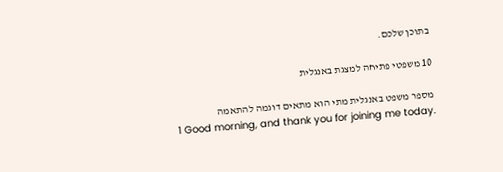בתוכן שלכם.

10 משפטי פתיחה למצגת באנגלית

מספר משפט באנגלית מתי הוא מתאים דוגמה להתאמה
1 Good morning, and thank you for joining me today.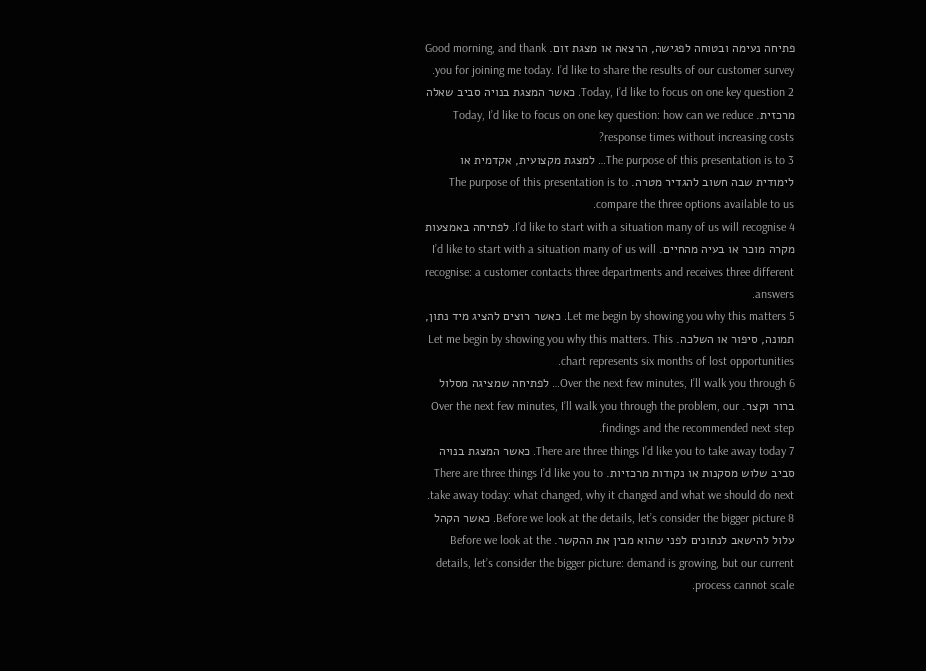פתיחה נעימה ובטוחה לפגישה, הרצאה או מצגת זום. Good morning, and thank you for joining me today. I’d like to share the results of our customer survey.
2 Today, I’d like to focus on one key question. כאשר המצגת בנויה סביב שאלה מרכזית. Today, I’d like to focus on one key question: how can we reduce response times without increasing costs?
3 The purpose of this presentation is to… למצגת מקצועית, אקדמית או לימודית שבה חשוב להגדיר מטרה. The purpose of this presentation is to compare the three options available to us.
4 I’d like to start with a situation many of us will recognise. לפתיחה באמצעות מקרה מוכר או בעיה מהחיים. I’d like to start with a situation many of us will recognise: a customer contacts three departments and receives three different answers.
5 Let me begin by showing you why this matters. כאשר רוצים להציג מיד נתון, תמונה, סיפור או השלכה. Let me begin by showing you why this matters. This chart represents six months of lost opportunities.
6 Over the next few minutes, I’ll walk you through… לפתיחה שמציגה מסלול ברור וקצר. Over the next few minutes, I’ll walk you through the problem, our findings and the recommended next step.
7 There are three things I’d like you to take away today. כאשר המצגת בנויה סביב שלוש מסקנות או נקודות מרכזיות. There are three things I’d like you to take away today: what changed, why it changed and what we should do next.
8 Before we look at the details, let’s consider the bigger picture. כאשר הקהל עלול להישאב לנתונים לפני שהוא מבין את ההקשר. Before we look at the details, let’s consider the bigger picture: demand is growing, but our current process cannot scale.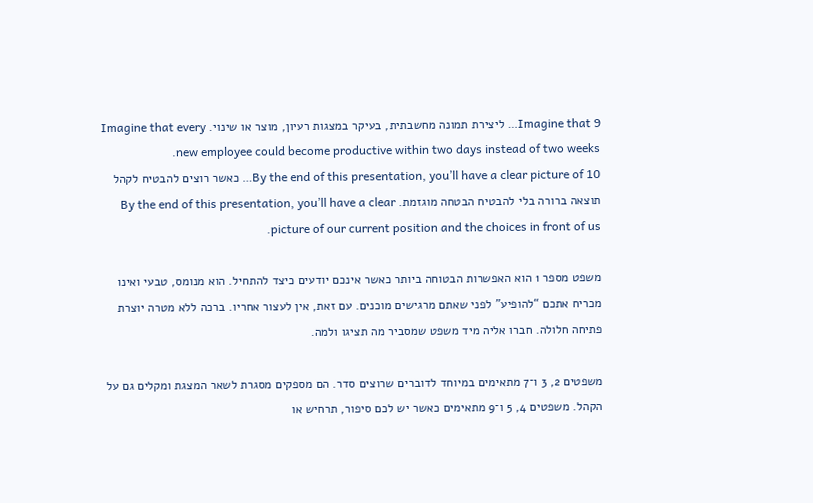9 Imagine that… ליצירת תמונה מחשבתית, בעיקר במצגות רעיון, מוצר או שינוי. Imagine that every new employee could become productive within two days instead of two weeks.
10 By the end of this presentation, you’ll have a clear picture of… כאשר רוצים להבטיח לקהל תוצאה ברורה בלי להבטיח הבטחה מוגזמת. By the end of this presentation, you’ll have a clear picture of our current position and the choices in front of us.

משפט מספר 1 הוא האפשרות הבטוחה ביותר כאשר אינכם יודעים כיצד להתחיל. הוא מנומס, טבעי ואינו מכריח אתכם “להופיע” לפני שאתם מרגישים מוכנים. עם זאת, אין לעצור אחריו. ברכה ללא מטרה יוצרת פתיחה חלולה. חברו אליה מיד משפט שמסביר מה תציגו ולמה.

משפטים 2, 3 ו־7 מתאימים במיוחד לדוברים שרוצים סדר. הם מספקים מסגרת לשאר המצגת ומקלים גם על הקהל. משפטים 4, 5 ו־9 מתאימים כאשר יש לכם סיפור, תרחיש או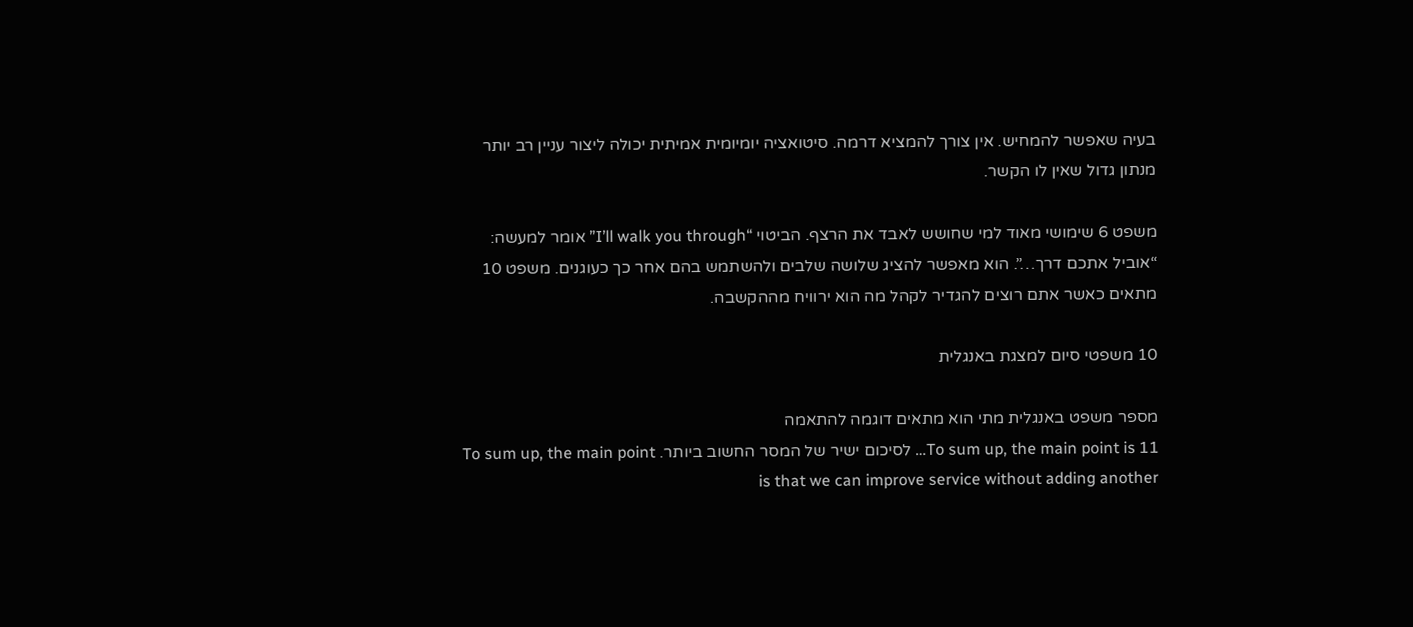בעיה שאפשר להמחיש. אין צורך להמציא דרמה. סיטואציה יומיומית אמיתית יכולה ליצור עניין רב יותר מנתון גדול שאין לו הקשר.

משפט 6 שימושי מאוד למי שחושש לאבד את הרצף. הביטוי “I’ll walk you through” אומר למעשה: “אוביל אתכם דרך…”. הוא מאפשר להציג שלושה שלבים ולהשתמש בהם אחר כך כעוגנים. משפט 10 מתאים כאשר אתם רוצים להגדיר לקהל מה הוא ירוויח מההקשבה.

10 משפטי סיום למצגת באנגלית

מספר משפט באנגלית מתי הוא מתאים דוגמה להתאמה
11 To sum up, the main point is… לסיכום ישיר של המסר החשוב ביותר. To sum up, the main point is that we can improve service without adding another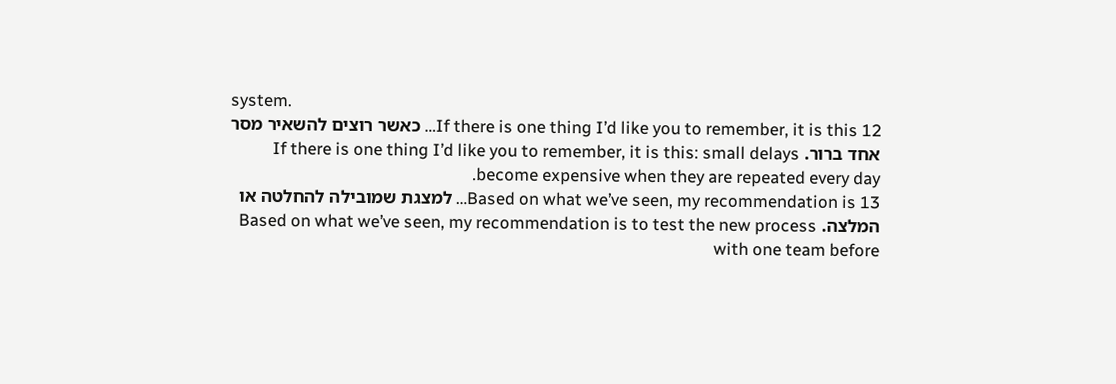system.
12 If there is one thing I’d like you to remember, it is this… כאשר רוצים להשאיר מסר אחד ברור. If there is one thing I’d like you to remember, it is this: small delays become expensive when they are repeated every day.
13 Based on what we’ve seen, my recommendation is… למצגת שמובילה להחלטה או המלצה. Based on what we’ve seen, my recommendation is to test the new process with one team before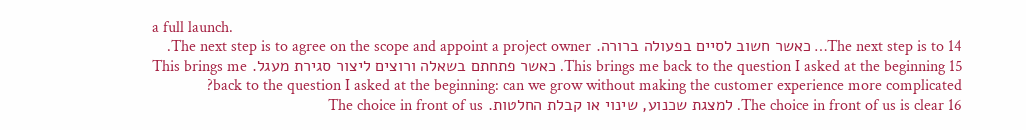a full launch.
14 The next step is to… כאשר חשוב לסיים בפעולה ברורה. The next step is to agree on the scope and appoint a project owner.
15 This brings me back to the question I asked at the beginning. כאשר פתחתם בשאלה ורוצים ליצור סגירת מעגל. This brings me back to the question I asked at the beginning: can we grow without making the customer experience more complicated?
16 The choice in front of us is clear. למצגת שכנוע, שינוי או קבלת החלטות. The choice in front of us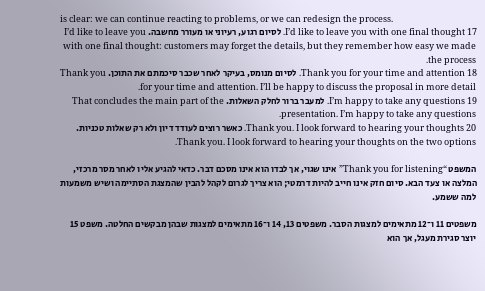is clear: we can continue reacting to problems, or we can redesign the process.
17 I’d like to leave you with one final thought. לסיום רגוע, רעיוני או מעורר מחשבה. I’d like to leave you with one final thought: customers may forget the details, but they remember how easy we made the process.
18 Thank you for your time and attention. לסיום מנומס, בעיקר לאחר שכבר סיכמתם את התוכן. Thank you for your time and attention. I’ll be happy to discuss the proposal in more detail.
19 I’m happy to take any questions. למעבר ברור לחלק השאלות. That concludes the main part of the presentation. I’m happy to take any questions.
20 Thank you. I look forward to hearing your thoughts. כאשר רוצים לעודד דיון ולא רק שאלות טכניות. Thank you. I look forward to hearing your thoughts on the two options.

המשפט “Thank you for listening” אינו שגוי, אך לבדו הוא אינו מסכם דבר. כדאי להגיע אליו לאחר מסר מרכזי, המלצה או צעד הבא. סיום חזק אינו חייב להיות דרמטי; הוא צריך לגרום לקהל להבין שהמצגת הסתיימה ושיש משמעות למה ששמע.

משפטים 11 ו־12 מתאימים למצגות הסבר. משפטים 13, 14 ו־16 מתאימים למצגות שבהן מבקשים החלטה. משפט 15 יוצר סגירת מעגל, אך הוא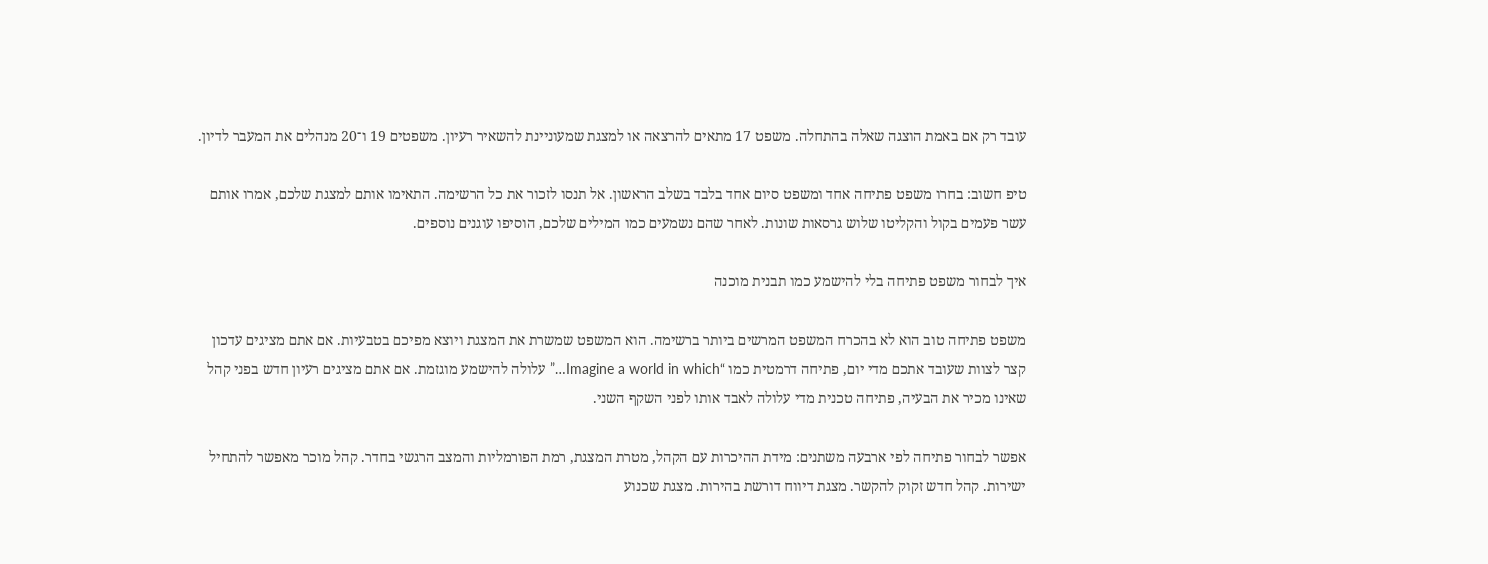עובד רק אם באמת הוצגה שאלה בהתחלה. משפט 17 מתאים להרצאה או למצגת שמעוניינת להשאיר רעיון. משפטים 19 ו־20 מנהלים את המעבר לדיון.

טיפ חשוב: בחרו משפט פתיחה אחד ומשפט סיום אחד בלבד בשלב הראשון. אל תנסו לזכור את כל הרשימה. התאימו אותם למצגת שלכם, אמרו אותם עשר פעמים בקול והקליטו שלוש גרסאות שונות. לאחר שהם נשמעים כמו המילים שלכם, הוסיפו עוגנים נוספים.

איך לבחור משפט פתיחה בלי להישמע כמו תבנית מוכנה

משפט פתיחה טוב הוא לא בהכרח המשפט המרשים ביותר ברשימה. הוא המשפט שמשרת את המצגת ויוצא מפיכם בטבעיות. אם אתם מציגים עדכון קצר לצוות שעובד אתכם מדי יום, פתיחה דרמטית כמו “Imagine a world in which…” עלולה להישמע מוגזמת. אם אתם מציגים רעיון חדש בפני קהל שאינו מכיר את הבעיה, פתיחה טכנית מדי עלולה לאבד אותו לפני השקף השני.

אפשר לבחור פתיחה לפי ארבעה משתנים: מידת ההיכרות עם הקהל, מטרת המצגת, רמת הפורמליות והמצב הרגשי בחדר. קהל מוכר מאפשר להתחיל ישירות. קהל חדש זקוק להקשר. מצגת דיווח דורשת בהירות. מצגת שכנוע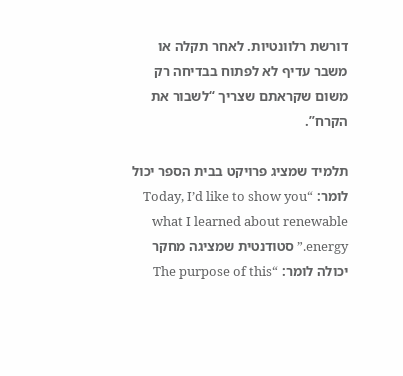דורשת רלוונטיות. לאחר תקלה או משבר עדיף לא לפתוח בבדיחה רק משום שקראתם שצריך “לשבור את הקרח”.

תלמיד שמציג פרויקט בבית הספר יכול לומר: “Today, I’d like to show you what I learned about renewable energy.” סטודנטית שמציגה מחקר יכולה לומר: “The purpose of this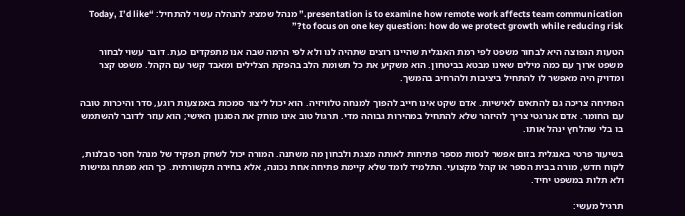presentation is to examine how remote work affects team communication.” מנהל שמציג להנהלה עשוי להתחיל: “Today, I’d like to focus on one key question: how do we protect growth while reducing risk?”

הטעות הנפוצה היא לבחור משפט לפי רמת האנגלית שהיינו רוצים שתהיה לנו ולא לפי הרמה שבה אנו מתפקדים כעת. דובר עשוי לבחור משפט ארוך עם כמה מילים שאינו מבטא בביטחון. הוא משקיע את כל תשומת הלב בהפקת הצלילים ומאבד קשר עם הקהל. משפט קצר ומדויק היה מאפשר לו להתחיל ביציבות ולהרחיב בהמשך.

הפתיחה צריכה גם להתאים לאישיות. אדם שקט אינו חייב להפוך למנחה טלוויזיה. הוא יכול ליצור סמכות באמצעות רוגע, סדר והיכרות טובה עם החומר. אדם אנרגטי צריך להיזהר שלא להתחיל במהירות גבוהה מדי. תרגול טוב אינו מוחק את הסגנון האישי; הוא עוזר לדובר להשתמש בו בלי שהלחץ ינהל אותו.

בשיעור פרטי באנגלית בזום אפשר לנסות מספר פתיחות לאותה מצגת ולבחון מה משתנה. המורה יכול לשחק תפקיד של מנהל חסר סבלנות, לקוח חדש, מורה בבית הספר או קהל מקצועי. התלמיד לומד שלא קיימת פתיחה אחת נכונה, אלא בחירה תקשורתית. כך הוא מפתח גמישות ולא תלות במשפט יחיד.

תרגיל מעשי: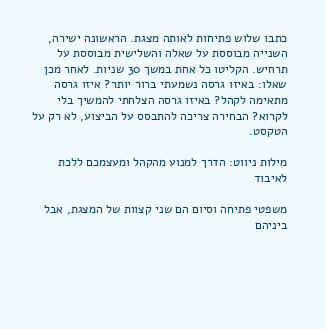כתבו שלוש פתיחות לאותה מצגת. הראשונה ישירה, השנייה מבוססת על שאלה והשלישית מבוססת על תרחיש. הקליטו כל אחת במשך 30 שניות. לאחר מכן שאלו: באיזו גרסה נשמעתי ברור יותר? איזו גרסה מתאימה לקהל? באיזו גרסה הצלחתי להמשיך בלי לקרוא? הבחירה צריכה להתבסס על הביצוע, לא רק על הטקסט.

מילות ניווט: הדרך למנוע מהקהל ומעצמכם ללכת לאיבוד

משפטי פתיחה וסיום הם שני קצוות של המצגת, אבל ביניהם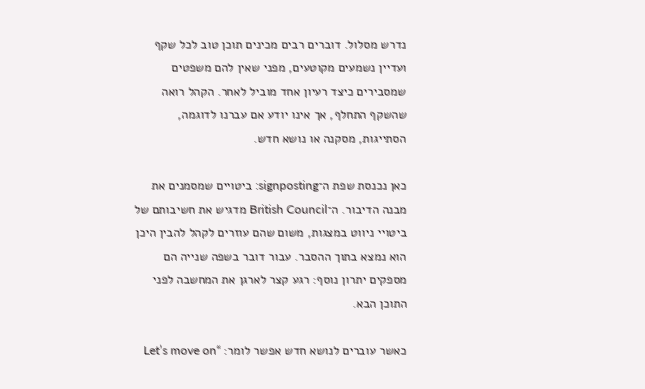נדרש מסלול. דוברים רבים מכינים תוכן טוב לכל שקף ועדיין נשמעים מקוטעים, מפני שאין להם משפטים שמסבירים כיצד רעיון אחד מוביל לאחר. הקהל רואה שהשקף התחלף, אך אינו יודע אם עברנו לדוגמה, הסתייגות, מסקנה או נושא חדש.

כאן נכנסת שפת ה־signposting: ביטויים שמסמנים את מבנה הדיבור. ה־British Council מדגיש את חשיבותם של ביטויי ניווט במצגות, משום שהם עוזרים לקהל להבין היכן הוא נמצא בתוך ההסבר. עבור דובר בשפה שנייה הם מספקים יתרון נוסף: רגע קצר לארגן את המחשבה לפני התוכן הבא.

כאשר עוברים לנושא חדש אפשר לומר: “Let’s move on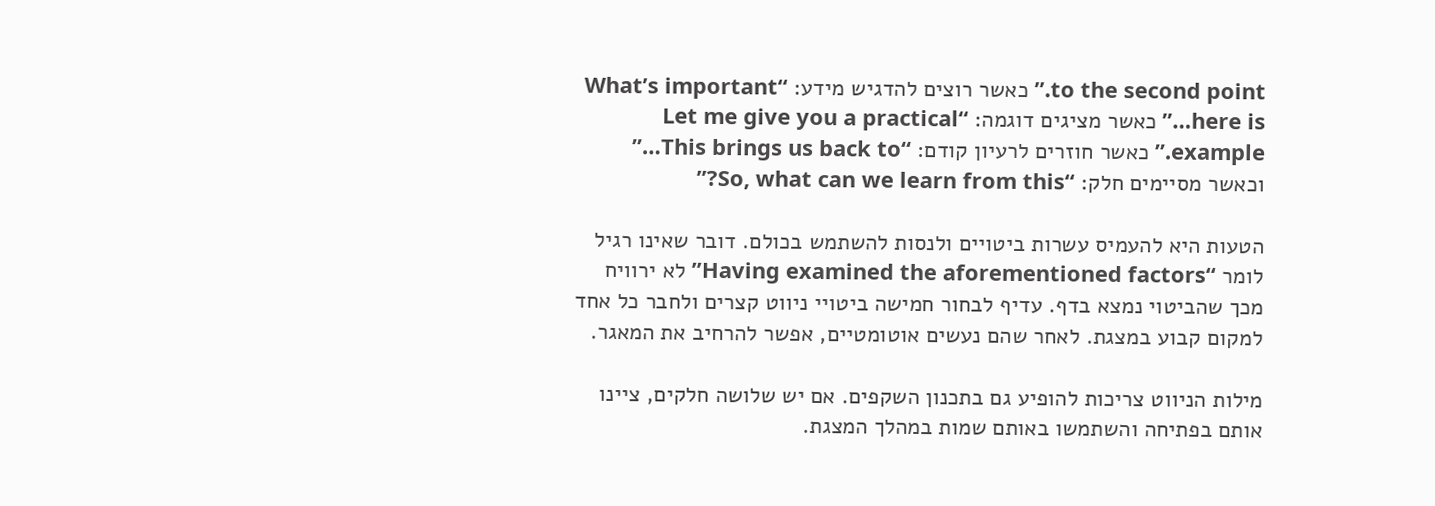to the second point.” כאשר רוצים להדגיש מידע: “What’s important here is…” כאשר מציגים דוגמה: “Let me give you a practical example.” כאשר חוזרים לרעיון קודם: “This brings us back to…” וכאשר מסיימים חלק: “So, what can we learn from this?”

הטעות היא להעמיס עשרות ביטויים ולנסות להשתמש בכולם. דובר שאינו רגיל לומר “Having examined the aforementioned factors” לא ירוויח מכך שהביטוי נמצא בדף. עדיף לבחור חמישה ביטויי ניווט קצרים ולחבר כל אחד למקום קבוע במצגת. לאחר שהם נעשים אוטומטיים, אפשר להרחיב את המאגר.

מילות הניווט צריכות להופיע גם בתכנון השקפים. אם יש שלושה חלקים, ציינו אותם בפתיחה והשתמשו באותם שמות במהלך המצגת.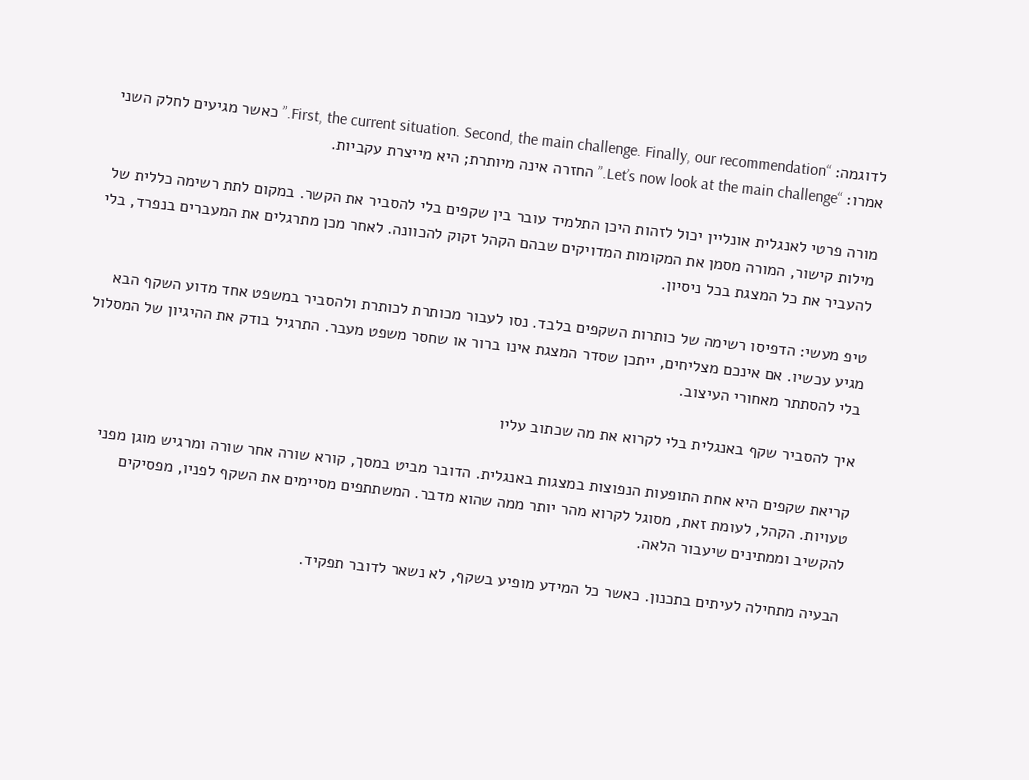לדוגמה: “First, the current situation. Second, the main challenge. Finally, our recommendation.” כאשר מגיעים לחלק השני אמרו: “Let’s now look at the main challenge.” החזרה אינה מיותרת; היא מייצרת עקביות.

מורה פרטי לאנגלית אונליין יכול לזהות היכן התלמיד עובר בין שקפים בלי להסביר את הקשר. במקום לתת רשימה כללית של מילות קישור, המורה מסמן את המקומות המדויקים שבהם הקהל זקוק להכוונה. לאחר מכן מתרגלים את המעברים בנפרד, בלי להעביר את כל המצגת בכל ניסיון.

טיפ מעשי: הדפיסו רשימה של כותרות השקפים בלבד. נסו לעבור מכותרת לכותרת ולהסביר במשפט אחד מדוע השקף הבא מגיע עכשיו. אם אינכם מצליחים, ייתכן שסדר המצגת אינו ברור או שחסר משפט מעבר. התרגיל בודק את ההיגיון של המסלול בלי להסתתר מאחורי העיצוב.

איך להסביר שקף באנגלית בלי לקרוא את מה שכתוב עליו

קריאת שקפים היא אחת התופעות הנפוצות במצגות באנגלית. הדובר מביט במסך, קורא שורה אחר שורה ומרגיש מוגן מפני טעויות. הקהל, לעומת זאת, מסוגל לקרוא מהר יותר ממה שהוא מדבר. המשתתפים מסיימים את השקף לפניו, מפסיקים להקשיב וממתינים שיעבור הלאה.

הבעיה מתחילה לעיתים בתכנון. כאשר כל המידע מופיע בשקף, לא נשאר לדובר תפקיד.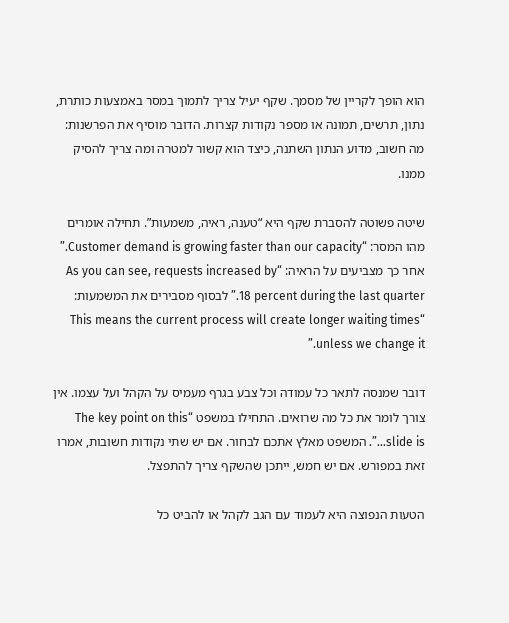הוא הופך לקריין של מסמך. שקף יעיל צריך לתמוך במסר באמצעות כותרת, נתון, תרשים, תמונה או מספר נקודות קצרות. הדובר מוסיף את הפרשנות: מה חשוב, מדוע הנתון השתנה, כיצד הוא קשור למטרה ומה צריך להסיק ממנו.

שיטה פשוטה להסברת שקף היא “טענה, ראיה, משמעות”. תחילה אומרים מהו המסר: “Customer demand is growing faster than our capacity.” אחר כך מצביעים על הראיה: “As you can see, requests increased by 18 percent during the last quarter.” לבסוף מסבירים את המשמעות: “This means the current process will create longer waiting times unless we change it.”

דובר שמנסה לתאר כל עמודה וכל צבע בגרף מעמיס על הקהל ועל עצמו. אין צורך לומר את כל מה שרואים. התחילו במשפט “The key point on this slide is…”. המשפט מאלץ אתכם לבחור. אם יש שתי נקודות חשובות, אמרו זאת במפורש. אם יש חמש, ייתכן שהשקף צריך להתפצל.

הטעות הנפוצה היא לעמוד עם הגב לקהל או להביט כל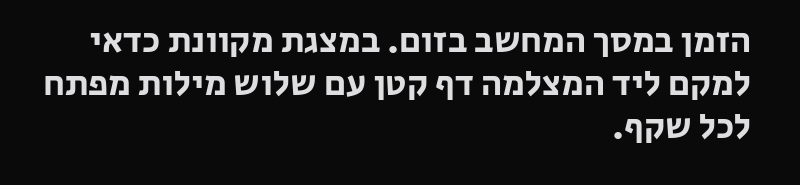הזמן במסך המחשב בזום. במצגת מקוונת כדאי למקם ליד המצלמה דף קטן עם שלוש מילות מפתח לכל שקף.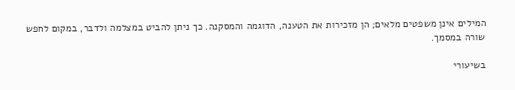המילים אינן משפטים מלאים; הן מזכירות את הטענה, הדוגמה והמסקנה. כך ניתן להביט במצלמה ולדבר, במקום לחפש שורה במסמך.

בשיעורי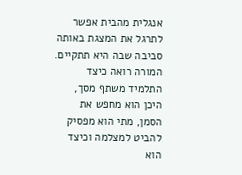אנגלית מהבית אפשר לתרגל את המצגת באותה סביבה שבה היא תתקיים. המורה רואה כיצד התלמיד משתף מסך, היכן הוא מחפש את הסמן, מתי הוא מפסיק להביט למצלמה וכיצד הוא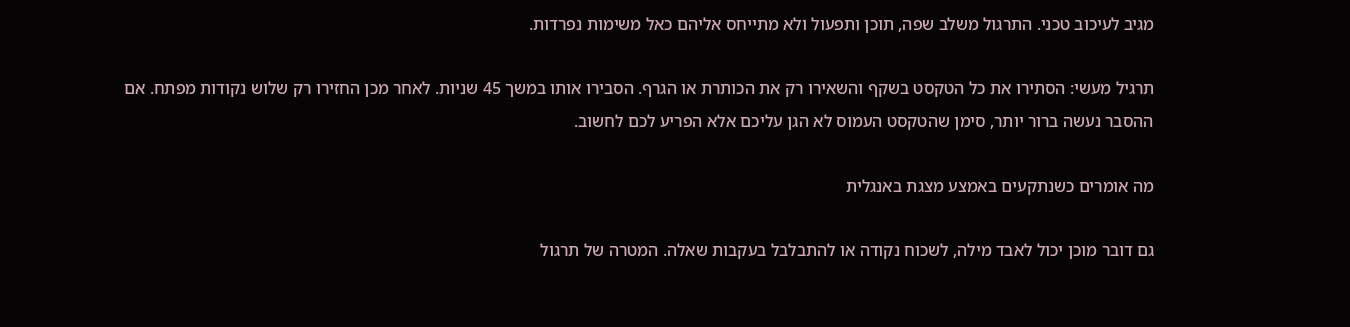מגיב לעיכוב טכני. התרגול משלב שפה, תוכן ותפעול ולא מתייחס אליהם כאל משימות נפרדות.

תרגיל מעשי: הסתירו את כל הטקסט בשקף והשאירו רק את הכותרת או הגרף. הסבירו אותו במשך 45 שניות. לאחר מכן החזירו רק שלוש נקודות מפתח. אם ההסבר נעשה ברור יותר, סימן שהטקסט העמוס לא הגן עליכם אלא הפריע לכם לחשוב.

מה אומרים כשנתקעים באמצע מצגת באנגלית

גם דובר מוכן יכול לאבד מילה, לשכוח נקודה או להתבלבל בעקבות שאלה. המטרה של תרגול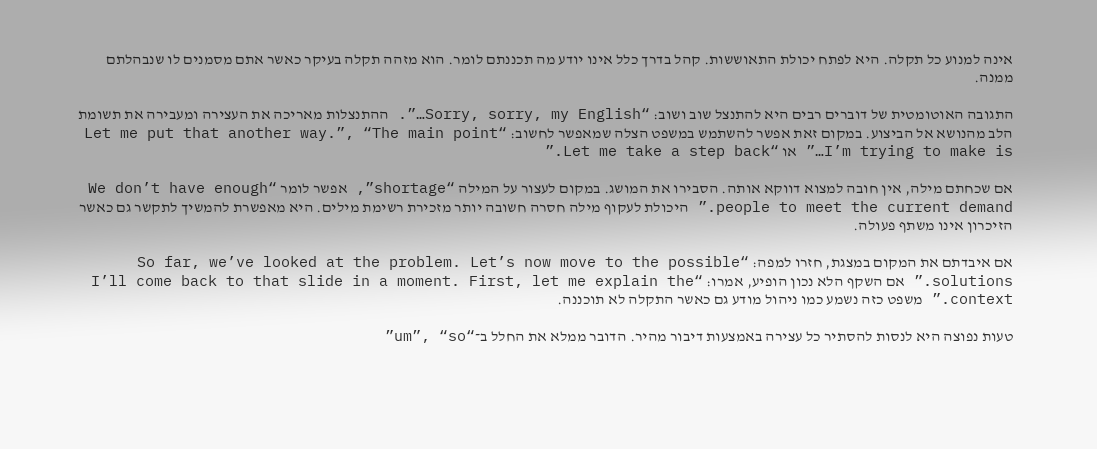אינה למנוע כל תקלה. היא לפתח יכולת התאוששות. קהל בדרך כלל אינו יודע מה תכננתם לומר. הוא מזהה תקלה בעיקר כאשר אתם מסמנים לו שנבהלתם ממנה.

התגובה האוטומטית של דוברים רבים היא להתנצל שוב ושוב: “Sorry, sorry, my English…”. ההתנצלות מאריכה את העצירה ומעבירה את תשומת הלב מהנושא אל הביצוע. במקום זאת אפשר להשתמש במשפט הצלה שמאפשר לחשוב: “Let me put that another way.”, “The main point I’m trying to make is…” או “Let me take a step back.”

אם שכחתם מילה, אין חובה למצוא דווקא אותה. הסבירו את המושג. במקום לעצור על המילה “shortage”, אפשר לומר “We don’t have enough people to meet the current demand.” היכולת לעקוף מילה חסרה חשובה יותר מזכירת רשימת מילים. היא מאפשרת להמשיך לתקשר גם כאשר הזיכרון אינו משתף פעולה.

אם איבדתם את המקום במצגת, חזרו למפה: “So far, we’ve looked at the problem. Let’s now move to the possible solutions.” אם השקף הלא נכון הופיע, אמרו: “I’ll come back to that slide in a moment. First, let me explain the context.” משפט כזה נשמע כמו ניהול מודע גם כאשר התקלה לא תוכננה.

טעות נפוצה היא לנסות להסתיר כל עצירה באמצעות דיבור מהיר. הדובר ממלא את החלל ב־“um”, “so”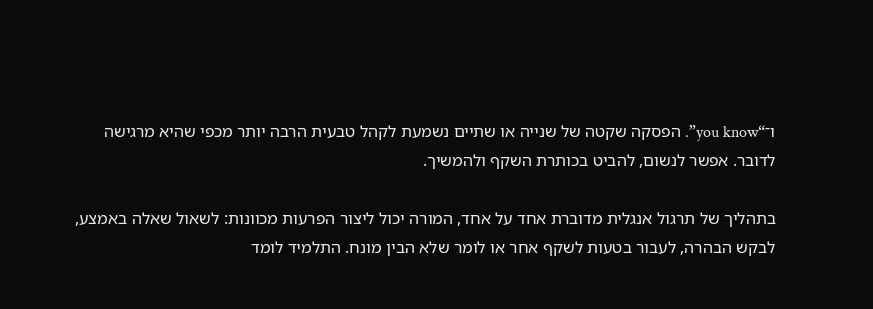ו־“you know”. הפסקה שקטה של שנייה או שתיים נשמעת לקהל טבעית הרבה יותר מכפי שהיא מרגישה לדובר. אפשר לנשום, להביט בכותרת השקף ולהמשיך.

בתהליך של תרגול אנגלית מדוברת אחד על אחד, המורה יכול ליצור הפרעות מכוונות: לשאול שאלה באמצע, לבקש הבהרה, לעבור בטעות לשקף אחר או לומר שלא הבין מונח. התלמיד לומד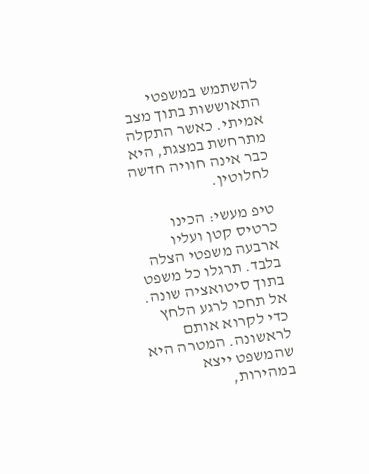להשתמש במשפטי התאוששות בתוך מצב אמיתי. כאשר התקלה מתרחשת במצגת, היא כבר אינה חוויה חדשה לחלוטין.

טיפ מעשי: הכינו כרטיס קטן ועליו ארבעה משפטי הצלה בלבד. תרגלו כל משפט בתוך סיטואציה שונה. אל תחכו לרגע הלחץ כדי לקרוא אותם לראשונה. המטרה היא שהמשפט ייצא במהירות,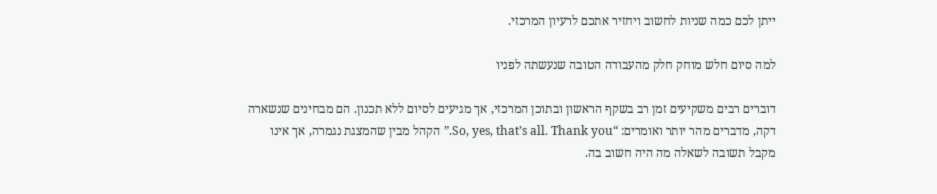ייתן לכם כמה שניות לחשוב ויחזיר אתכם לרעיון המרכזי.

למה סיום חלש מוחק חלק מהעבודה הטובה שנעשתה לפניו

דוברים רבים משקיעים זמן רב בשקף הראשון ובתוכן המרכזי, אך מגיעים לסיום ללא תכנון. הם מבחינים שנשארה דקה, מדברים מהר יותר ואומרים: “So, yes, that’s all. Thank you.” הקהל מבין שהמצגת נגמרה, אך אינו מקבל תשובה לשאלה מה היה חשוב בה.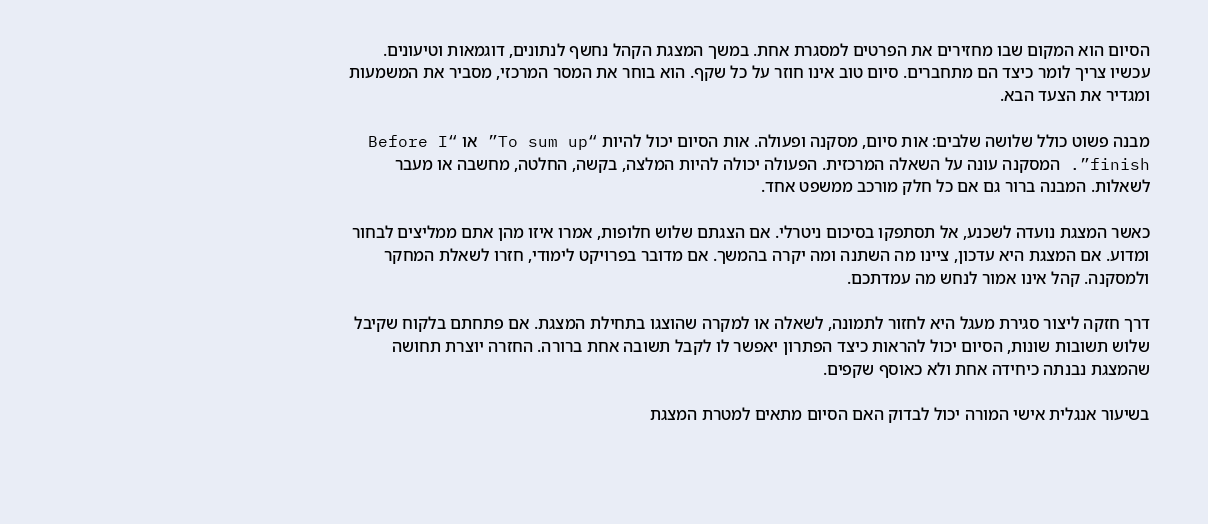הסיום הוא המקום שבו מחזירים את הפרטים למסגרת אחת. במשך המצגת הקהל נחשף לנתונים, דוגמאות וטיעונים. עכשיו צריך לומר כיצד הם מתחברים. סיום טוב אינו חוזר על כל שקף. הוא בוחר את המסר המרכזי, מסביר את המשמעות ומגדיר את הצעד הבא.

מבנה פשוט כולל שלושה שלבים: אות סיום, מסקנה ופעולה. אות הסיום יכול להיות “To sum up” או “Before I finish”. המסקנה עונה על השאלה המרכזית. הפעולה יכולה להיות המלצה, בקשה, החלטה, מחשבה או מעבר לשאלות. המבנה ברור גם אם כל חלק מורכב ממשפט אחד.

כאשר המצגת נועדה לשכנע, אל תסתפקו בסיכום ניטרלי. אם הצגתם שלוש חלופות, אמרו איזו מהן אתם ממליצים לבחור ומדוע. אם המצגת היא עדכון, ציינו מה השתנה ומה יקרה בהמשך. אם מדובר בפרויקט לימודי, חזרו לשאלת המחקר ולמסקנה. קהל אינו אמור לנחש מה עמדתכם.

דרך חזקה ליצור סגירת מעגל היא לחזור לתמונה, לשאלה או למקרה שהוצגו בתחילת המצגת. אם פתחתם בלקוח שקיבל שלוש תשובות שונות, הסיום יכול להראות כיצד הפתרון יאפשר לו לקבל תשובה אחת ברורה. החזרה יוצרת תחושה שהמצגת נבנתה כיחידה אחת ולא כאוסף שקפים.

בשיעור אנגלית אישי המורה יכול לבדוק האם הסיום מתאים למטרת המצגת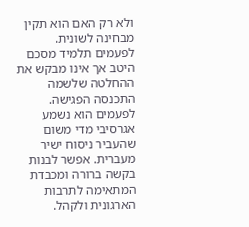ולא רק האם הוא תקין מבחינה לשונית. לפעמים תלמיד מסכם היטב אך אינו מבקש את ההחלטה שלשמה התכנסה הפגישה. לפעמים הוא נשמע אגרסיבי מדי משום שהעביר ניסוח ישיר מעברית. אפשר לבנות בקשה ברורה ומכבדת המתאימה לתרבות הארגונית ולקהל.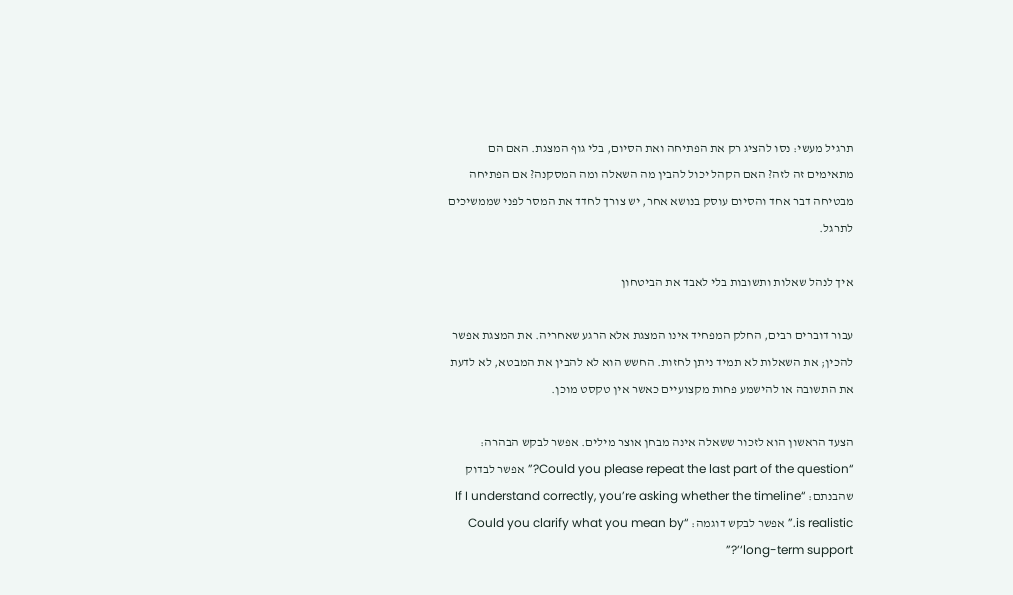תרגיל מעשי: נסו להציג רק את הפתיחה ואת הסיום, בלי גוף המצגת. האם הם מתאימים זה לזה? האם הקהל יכול להבין מה השאלה ומה המסקנה? אם הפתיחה מבטיחה דבר אחד והסיום עוסק בנושא אחר, יש צורך לחדד את המסר לפני שממשיכים לתרגל.

איך לנהל שאלות ותשובות בלי לאבד את הביטחון

עבור דוברים רבים, החלק המפחיד אינו המצגת אלא הרגע שאחריה. את המצגת אפשר להכין; את השאלות לא תמיד ניתן לחזות. החשש הוא לא להבין את המבטא, לא לדעת את התשובה או להישמע פחות מקצועיים כאשר אין טקסט מוכן.

הצעד הראשון הוא לזכור ששאלה אינה מבחן אוצר מילים. אפשר לבקש הבהרה: “Could you please repeat the last part of the question?” אפשר לבדוק שהבנתם: “If I understand correctly, you’re asking whether the timeline is realistic.” אפשר לבקש דוגמה: “Could you clarify what you mean by ‘long-term support’?”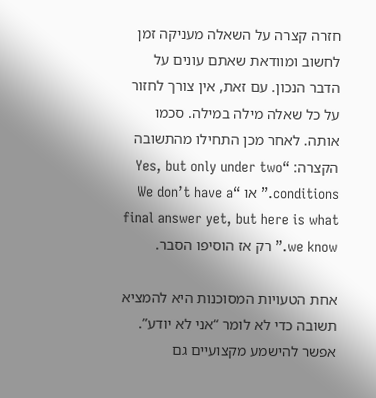חזרה קצרה על השאלה מעניקה זמן לחשוב ומוודאת שאתם עונים על הדבר הנכון. עם זאת, אין צורך לחזור על כל שאלה מילה במילה. סכמו אותה. לאחר מכן התחילו מהתשובה הקצרה: “Yes, but only under two conditions.” או “We don’t have a final answer yet, but here is what we know.” רק אז הוסיפו הסבר.

אחת הטעויות המסוכנות היא להמציא תשובה כדי לא לומר “אני לא יודע”. אפשר להישמע מקצועיים גם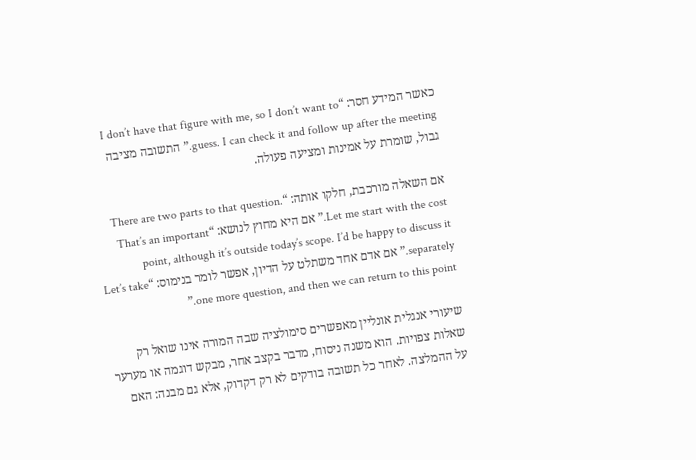כאשר המידע חסר: “I don’t have that figure with me, so I don’t want to guess. I can check it and follow up after the meeting.” התשובה מציבה גבול, שומרת על אמינות ומציעה פעולה.

אם השאלה מורכבת, חלקו אותה: “There are two parts to that question. Let me start with the cost.” אם היא מחוץ לנושא: “That’s an important point, although it’s outside today’s scope. I’d be happy to discuss it separately.” אם אדם אחד משתלט על הדיון, אפשר לומר בנימוס: “Let’s take one more question, and then we can return to this point.”

שיעורי אנגלית אונליין מאפשרים סימולציה שבה המורה אינו שואל רק שאלות צפויות. הוא משנה ניסוח, מדבר בקצב אחר, מבקש דוגמה או מערער על ההמלצה. לאחר כל תשובה בודקים לא רק דקדוק, אלא גם מבנה: האם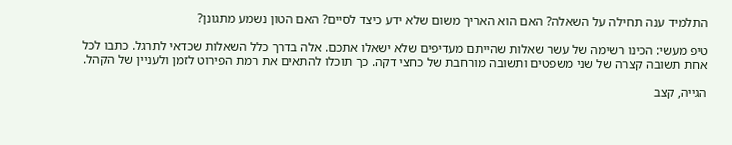התלמיד ענה תחילה על השאלה? האם הוא האריך משום שלא ידע כיצד לסיים? האם הטון נשמע מתגונן?

טיפ מעשי: הכינו רשימה של עשר שאלות שהייתם מעדיפים שלא ישאלו אתכם. אלה בדרך כלל השאלות שכדאי לתרגל. כתבו לכל אחת תשובה קצרה של שני משפטים ותשובה מורחבת של כחצי דקה. כך תוכלו להתאים את רמת הפירוט לזמן ולעניין של הקהל.

הגייה, קצב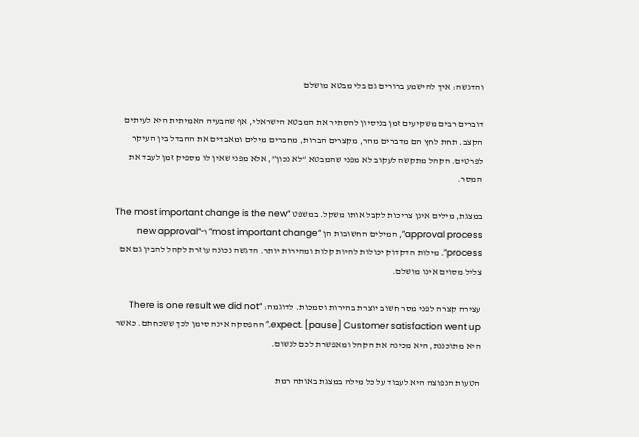והדגשה: איך להישמע ברורים גם בלי מבטא מושלם

דוברים רבים משקיעים זמן בניסיון להסתיר את המבטא הישראלי, אף שהבעיה האמיתית היא לעיתים הקצב. תחת לחץ הם מדברים מהר, מקצרים הברות, מחברים מילים ומאבדים את ההבדל בין העיקר לפרטים. הקהל מתקשה לעקוב לא מפני שהמבטא “לא נכון”, אלא מפני שאין לו מספיק זמן לעבד את המסר.

במצגת, מילים אינן צריכות לקבל אותו משקל. במשפט “The most important change is the new approval process”, המילים החשובות הן “most important change” ו־“new approval process”. מילות הדקדוק יכולות להיות קלות ומהירות יותר. הדגשה נכונה עוזרת לקהל להבין גם אם צליל מסוים אינו מושלם.

עצירה קצרה לפני מסר חשוב יוצרת בהירות וסמכות. לדוגמה: “There is one result we did not expect. [pause] Customer satisfaction went up.” ההפסקה אינה סימן לכך ששכחתם. כאשר היא מתוכננת, היא מכינה את הקהל ומאפשרת לכם לנשום.

הטעות הנפוצה היא לעבוד על כל מילה במצגת באותה רמת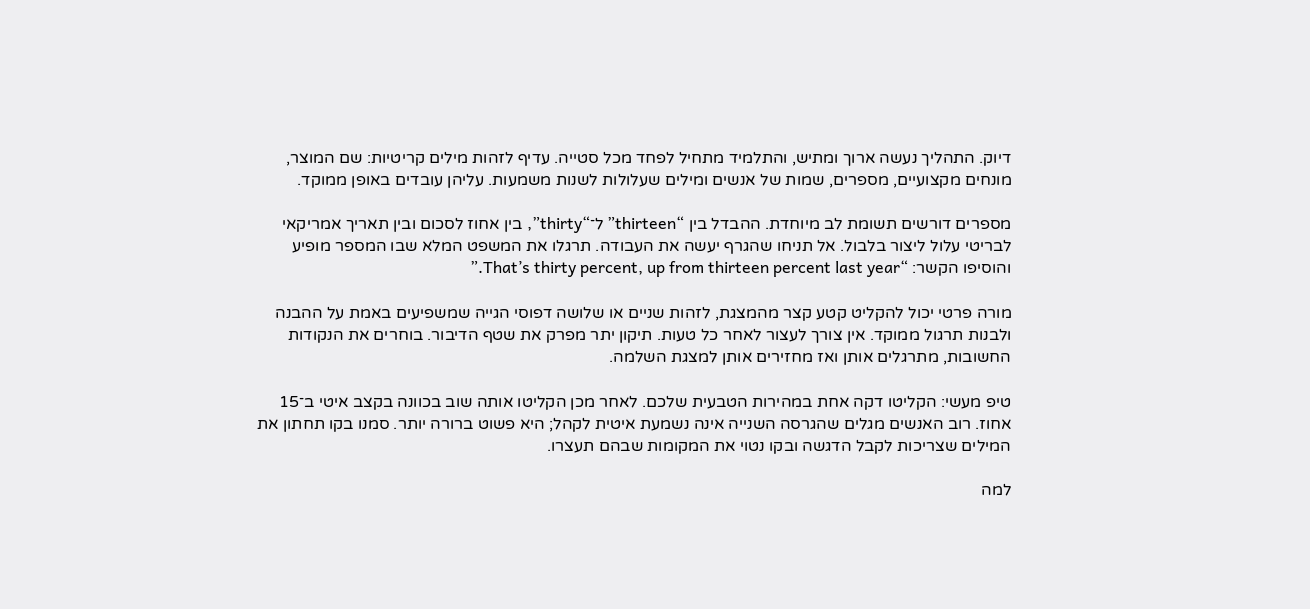דיוק. התהליך נעשה ארוך ומתיש, והתלמיד מתחיל לפחד מכל סטייה. עדיף לזהות מילים קריטיות: שם המוצר, מונחים מקצועיים, מספרים, שמות של אנשים ומילים שעלולות לשנות משמעות. עליהן עובדים באופן ממוקד.

מספרים דורשים תשומת לב מיוחדת. ההבדל בין “thirteen” ל־“thirty”, בין אחוז לסכום ובין תאריך אמריקאי לבריטי עלול ליצור בלבול. אל תניחו שהגרף יעשה את העבודה. תרגלו את המשפט המלא שבו המספר מופיע והוסיפו הקשר: “That’s thirty percent, up from thirteen percent last year.”

מורה פרטי יכול להקליט קטע קצר מהמצגת, לזהות שניים או שלושה דפוסי הגייה שמשפיעים באמת על ההבנה ולבנות תרגול ממוקד. אין צורך לעצור לאחר כל טעות. תיקון יתר מפרק את שטף הדיבור. בוחרים את הנקודות החשובות, מתרגלים אותן ואז מחזירים אותן למצגת השלמה.

טיפ מעשי: הקליטו דקה אחת במהירות הטבעית שלכם. לאחר מכן הקליטו אותה שוב בכוונה בקצב איטי ב־15 אחוז. רוב האנשים מגלים שהגרסה השנייה אינה נשמעת איטית לקהל; היא פשוט ברורה יותר. סמנו בקו תחתון את המילים שצריכות לקבל הדגשה ובקו נטוי את המקומות שבהם תעצרו.

למה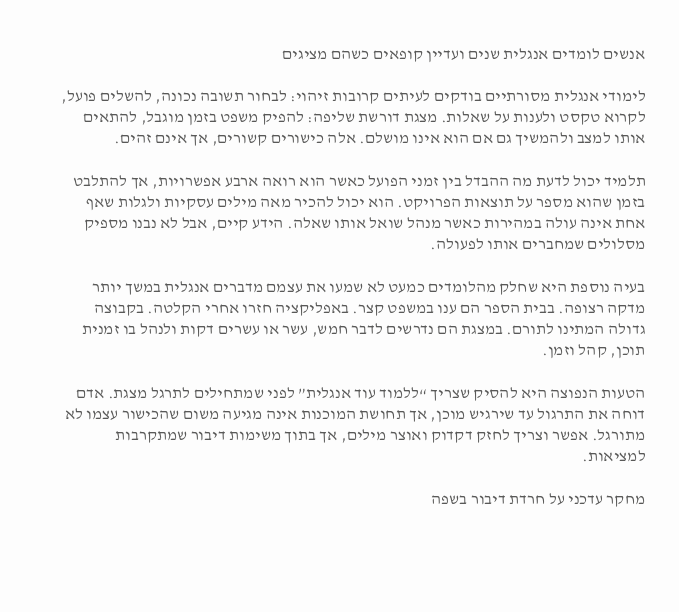אנשים לומדים אנגלית שנים ועדיין קופאים כשהם מציגים

לימודי אנגלית מסורתיים בודקים לעיתים קרובות זיהוי: לבחור תשובה נכונה, להשלים פועל, לקרוא טקסט ולענות על שאלות. מצגת דורשת שליפה: להפיק משפט בזמן מוגבל, להתאים אותו למצב ולהמשיך גם אם הוא אינו מושלם. אלה כישורים קשורים, אך אינם זהים.

תלמיד יכול לדעת מה ההבדל בין זמני הפועל כאשר הוא רואה ארבע אפשרויות, אך להתלבט בזמן שהוא מספר על תוצאות הפרויקט. הוא יכול להכיר מאה מילים עסקיות ולגלות שאף אחת אינה עולה במהירות כאשר מנהל שואל אותו שאלה. הידע קיים, אבל לא נבנו מספיק מסלולים שמחברים אותו לפעולה.

בעיה נוספת היא שחלק מהלומדים כמעט לא שמעו את עצמם מדברים אנגלית במשך יותר מדקה רצופה. בבית הספר הם ענו במשפט קצר. באפליקציה חזרו אחרי הקלטה. בקבוצה גדולה המתינו לתורם. במצגת הם נדרשים לדבר חמש, עשר או עשרים דקות ולנהל בו זמנית תוכן, קהל וזמן.

הטעות הנפוצה היא להסיק שצריך “ללמוד עוד אנגלית” לפני שמתחילים לתרגל מצגת. אדם דוחה את התרגול עד שירגיש מוכן, אך תחושת המוכנות אינה מגיעה משום שהכישור עצמו לא מתורגל. אפשר וצריך לחזק דקדוק ואוצר מילים, אך בתוך משימות דיבור שמתקרבות למציאות.

מחקר עדכני על חרדת דיבור בשפה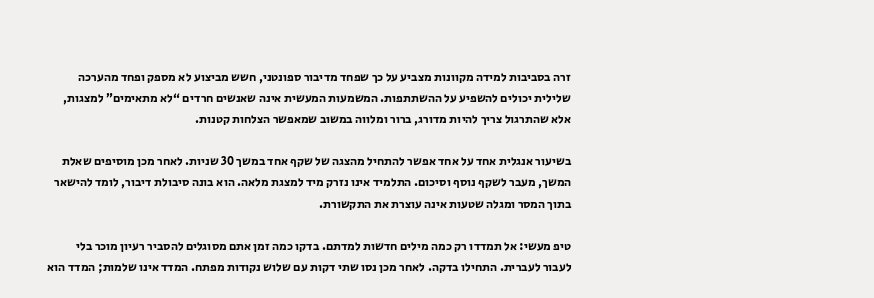זרה בסביבות למידה מקוונות מצביע על כך שפחד מדיבור ספונטני, חשש מביצוע לא מספק ופחד מהערכה שלילית יכולים להשפיע על ההשתתפות. המשמעות המעשית אינה שאנשים חרדים “לא מתאימים” למצגות, אלא שהתרגול צריך להיות מדורג, ברור ומלווה במשוב שמאפשר הצלחות קטנות.

בשיעור אנגלית אחד על אחד אפשר להתחיל מהצגה של שקף אחד במשך 30 שניות. לאחר מכן מוסיפים שאלת המשך, מעבר לשקף נוסף וסיכום. התלמיד אינו נזרק מיד למצגת מלאה. הוא בונה סיבולת דיבור, לומד להישאר בתוך המסר ומגלה שטעות אינה עוצרת את התקשורת.

טיפ מעשי: אל תמדדו רק כמה מילים חדשות למדתם. בדקו כמה זמן אתם מסוגלים להסביר רעיון מוכר בלי לעבור לעברית. התחילו בדקה. לאחר מכן נסו שתי דקות עם שלוש נקודות מפתח. המדד אינו שלמות; המדד הוא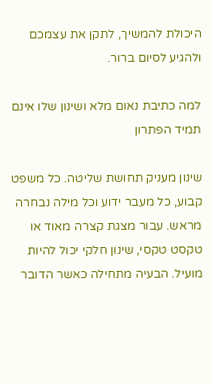היכולת להמשיך, לתקן את עצמכם ולהגיע לסיום ברור.

למה כתיבת נאום מלא ושינון שלו אינם תמיד הפתרון

שינון מעניק תחושת שליטה. כל משפט קבוע, כל מעבר ידוע וכל מילה נבחרה מראש. עבור מצגת קצרה מאוד או טקסט טקסי, שינון חלקי יכול להיות מועיל. הבעיה מתחילה כאשר הדובר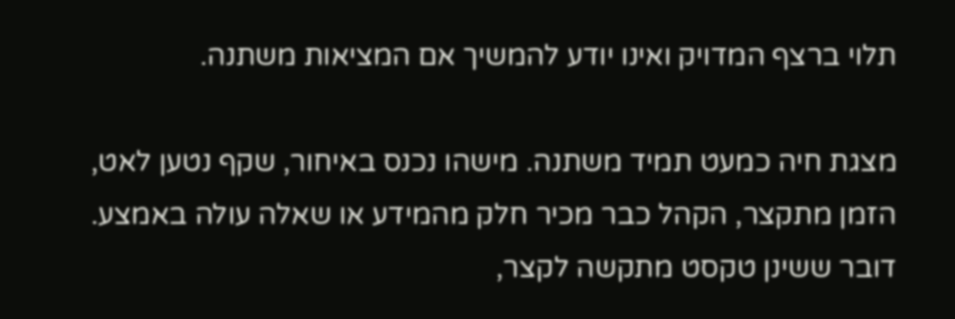תלוי ברצף המדויק ואינו יודע להמשיך אם המציאות משתנה.

מצגת חיה כמעט תמיד משתנה. מישהו נכנס באיחור, שקף נטען לאט, הזמן מתקצר, הקהל כבר מכיר חלק מהמידע או שאלה עולה באמצע. דובר ששינן טקסט מתקשה לקצר,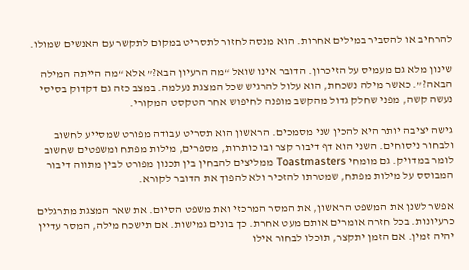להרחיב או להסביר במילים אחרות. הוא מנסה לחזור לתסריט במקום לתקשר עם האנשים שמולו.

שינון מלא גם מעמיס על הזיכרון. הדובר אינו שואל “מה הרעיון הבא?” אלא “מה הייתה המילה הבאה?”. כאשר מילה נשכחת, הוא עלול להרגיש שכל המצגת נעלמה. במצב כזה גם דקדוק בסיסי נעשה קשה, מפני שחלק גדול מהקשב מופנה לחיפוש אחר הטקסט המקורי.

גישה יציבה יותר היא להכין שני מסמכים. הראשון הוא תסריט עבודה מפורט שמסייע לחשוב ולבחור ניסוחים. השני הוא דף דיבור קצר ובו כותרות, מספרים, מילות מפתח ומשפטים שחשוב לומר במדויק. גם מומחי Toastmasters ממליצים להבחין בין תכנון מפורט לבין מתווה דיבור המבוסס על מילות מפתח, שמטרתו להזכיר ולא להפוך את הדובר לקורא.

אפשר לשנן את המשפט הראשון, את המסר המרכזי ואת משפט הסיום. את שאר המצגת מתרגלים כרעיונות. בכל חזרה אומרים אותם מעט אחרת. כך בונים גמישות. אם תישכח מילה, המסר עדיין יהיה זמין. אם הזמן יתקצר, תוכלו לבחור אילו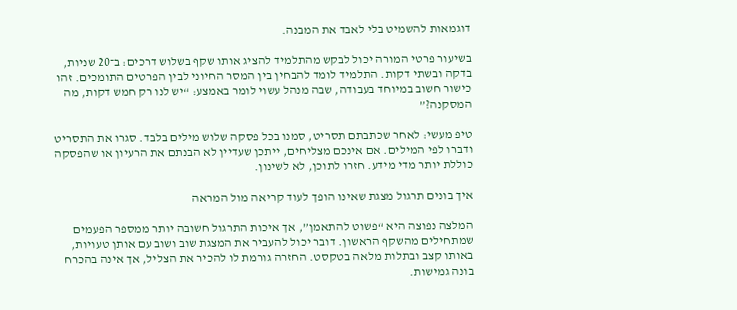דוגמאות להשמיט בלי לאבד את המבנה.

בשיעור פרטי המורה יכול לבקש מהתלמיד להציג אותו שקף בשלוש דרכים: ב־20 שניות, בדקה ובשתי דקות. התלמיד לומד להבחין בין המסר החיוני לבין הפרטים התומכים. זהו כישור חשוב במיוחד בעבודה, שבה מנהל עשוי לומר באמצע: “יש לנו רק חמש דקות, מה המסקנה?”

טיפ מעשי: לאחר שכתבתם תסריט, סמנו בכל פסקה שלוש מילים בלבד. סגרו את התסריט ודברו לפי המילים. אם אינכם מצליחים, ייתכן שעדיין לא הבנתם את הרעיון או שהפסקה כוללת יותר מדי מידע. חזרו לתוכן, לא לשינון.

איך בונים תרגול מצגת שאינו הופך לעוד קריאה מול המראה

המלצה נפוצה היא “פשוט להתאמן”, אך איכות התרגול חשובה יותר ממספר הפעמים שמתחילים מהשקף הראשון. דובר יכול להעביר את המצגת שוב ושוב עם אותן טעויות, באותו קצב ובתלות מלאה בטקסט. החזרה גורמת לו להכיר את הצליל, אך אינה בהכרח בונה גמישות.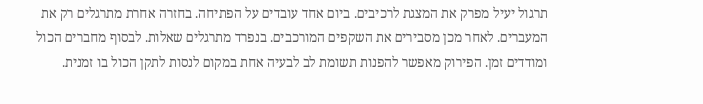תרגול יעיל מפרק את המצגת לרכיבים. ביום אחד עובדים על הפתיחה. בחזרה אחרת מתרגלים רק את המעברים. לאחר מכן מסבירים את השקפים המורכבים. בנפרד מתרגלים שאלות. לבסוף מחברים הכול ומודדים זמן. הפירוק מאפשר להפנות תשומת לב לבעיה אחת במקום לנסות לתקן הכול בו זמנית.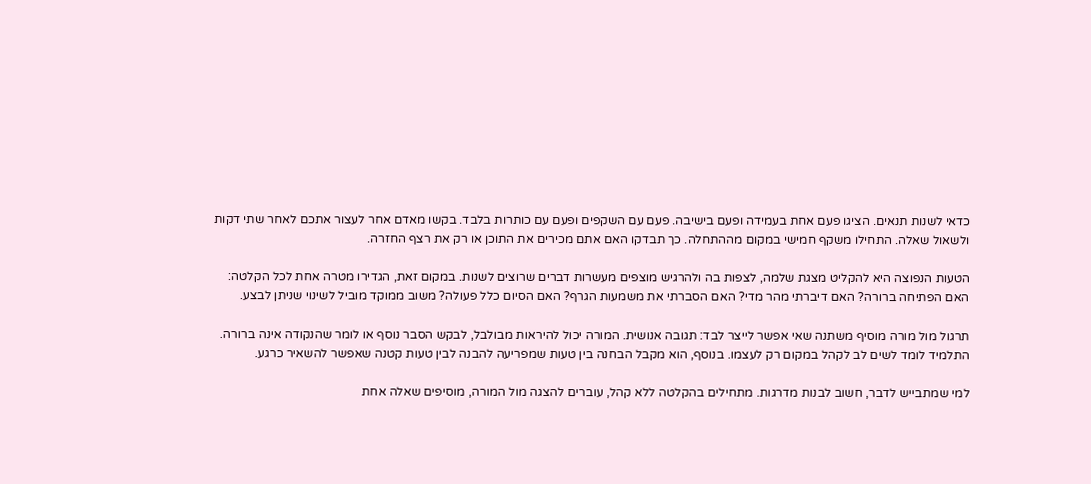כדאי לשנות תנאים. הציגו פעם אחת בעמידה ופעם בישיבה. פעם עם השקפים ופעם עם כותרות בלבד. בקשו מאדם אחר לעצור אתכם לאחר שתי דקות ולשאול שאלה. התחילו משקף חמישי במקום מההתחלה. כך תבדקו האם אתם מכירים את התוכן או רק את רצף החזרה.

הטעות הנפוצה היא להקליט מצגת שלמה, לצפות בה ולהרגיש מוצפים מעשרות דברים שרוצים לשנות. במקום זאת, הגדירו מטרה אחת לכל הקלטה: האם הפתיחה ברורה? האם דיברתי מהר מדי? האם הסברתי את משמעות הגרף? האם הסיום כלל פעולה? משוב ממוקד מוביל לשינוי שניתן לבצע.

תרגול מול מורה מוסיף משתנה שאי אפשר לייצר לבד: תגובה אנושית. המורה יכול להיראות מבולבל, לבקש הסבר נוסף או לומר שהנקודה אינה ברורה. התלמיד לומד לשים לב לקהל במקום רק לעצמו. בנוסף, הוא מקבל הבחנה בין טעות שמפריעה להבנה לבין טעות קטנה שאפשר להשאיר כרגע.

למי שמתבייש לדבר, חשוב לבנות מדרגות. מתחילים בהקלטה ללא קהל, עוברים להצגה מול המורה, מוסיפים שאלה אחת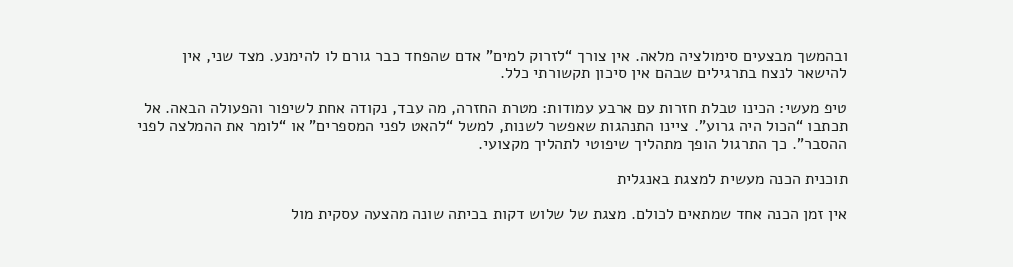ובהמשך מבצעים סימולציה מלאה. אין צורך “לזרוק למים” אדם שהפחד כבר גורם לו להימנע. מצד שני, אין להישאר לנצח בתרגילים שבהם אין סיכון תקשורתי כלל.

טיפ מעשי: הכינו טבלת חזרות עם ארבע עמודות: מטרת החזרה, מה עבד, נקודה אחת לשיפור והפעולה הבאה. אל תכתבו “הכול היה גרוע”. ציינו התנהגות שאפשר לשנות, למשל “להאט לפני המספרים” או “לומר את ההמלצה לפני ההסבר”. כך התרגול הופך מתהליך שיפוטי לתהליך מקצועי.

תוכנית הכנה מעשית למצגת באנגלית

אין זמן הכנה אחד שמתאים לכולם. מצגת של שלוש דקות בכיתה שונה מהצעה עסקית מול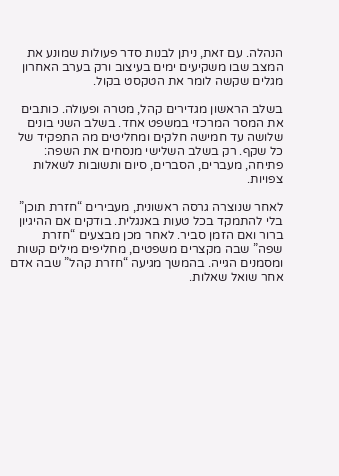הנהלה. עם זאת, ניתן לבנות סדר פעולות שמונע את המצב שבו משקיעים ימים בעיצוב ורק בערב האחרון מגלים שקשה לומר את הטקסט בקול.

בשלב הראשון מגדירים קהל, מטרה ופעולה. כותבים את המסר המרכזי במשפט אחד. בשלב השני בונים שלושה עד חמישה חלקים ומחליטים מה התפקיד של כל שקף. רק בשלב השלישי מנסחים את השפה: פתיחה, מעברים, הסברים, סיום ותשובות לשאלות צפויות.

לאחר שנוצרה גרסה ראשונית, מעבירים “חזרת תוכן” בלי להתמקד בכל טעות באנגלית. בודקים אם ההיגיון ברור ואם הזמן סביר. לאחר מכן מבצעים “חזרת שפה” שבה מקצרים משפטים, מחליפים מילים קשות ומסמנים הגייה. בהמשך מגיעה “חזרת קהל” שבה אדם אחר שואל שאלות.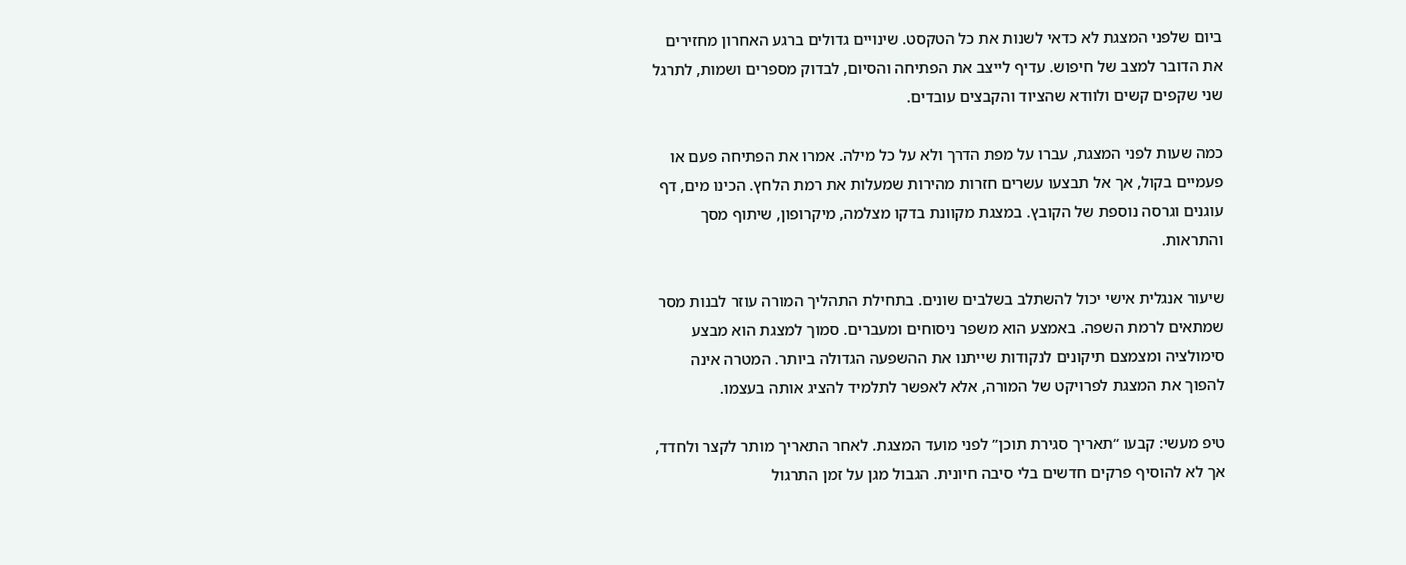ביום שלפני המצגת לא כדאי לשנות את כל הטקסט. שינויים גדולים ברגע האחרון מחזירים את הדובר למצב של חיפוש. עדיף לייצב את הפתיחה והסיום, לבדוק מספרים ושמות, לתרגל שני שקפים קשים ולוודא שהציוד והקבצים עובדים.

כמה שעות לפני המצגת, עברו על מפת הדרך ולא על כל מילה. אמרו את הפתיחה פעם או פעמיים בקול, אך אל תבצעו עשרים חזרות מהירות שמעלות את רמת הלחץ. הכינו מים, דף עוגנים וגרסה נוספת של הקובץ. במצגת מקוונת בדקו מצלמה, מיקרופון, שיתוף מסך והתראות.

שיעור אנגלית אישי יכול להשתלב בשלבים שונים. בתחילת התהליך המורה עוזר לבנות מסר שמתאים לרמת השפה. באמצע הוא משפר ניסוחים ומעברים. סמוך למצגת הוא מבצע סימולציה ומצמצם תיקונים לנקודות שייתנו את ההשפעה הגדולה ביותר. המטרה אינה להפוך את המצגת לפרויקט של המורה, אלא לאפשר לתלמיד להציג אותה בעצמו.

טיפ מעשי: קבעו “תאריך סגירת תוכן” לפני מועד המצגת. לאחר התאריך מותר לקצר ולחדד, אך לא להוסיף פרקים חדשים בלי סיבה חיונית. הגבול מגן על זמן התרגול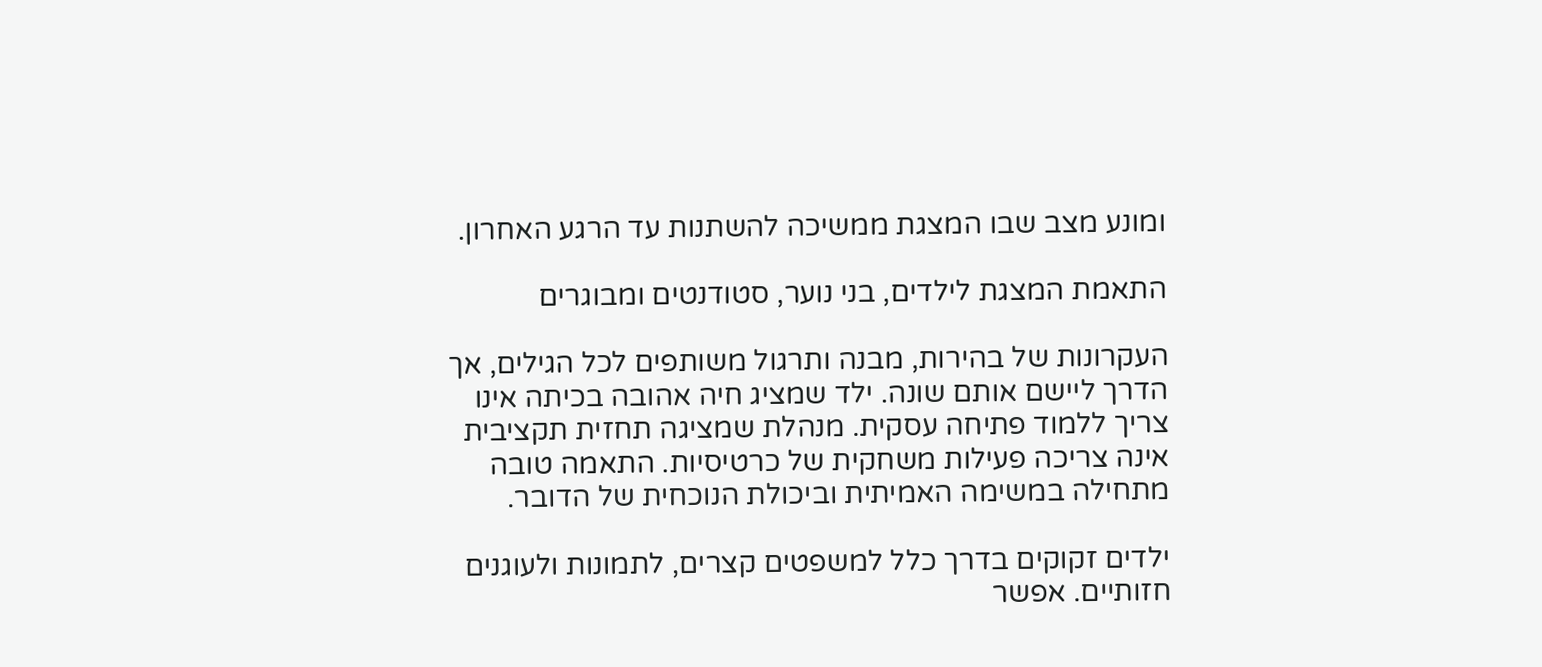ומונע מצב שבו המצגת ממשיכה להשתנות עד הרגע האחרון.

התאמת המצגת לילדים, בני נוער, סטודנטים ומבוגרים

העקרונות של בהירות, מבנה ותרגול משותפים לכל הגילים, אך הדרך ליישם אותם שונה. ילד שמציג חיה אהובה בכיתה אינו צריך ללמוד פתיחה עסקית. מנהלת שמציגה תחזית תקציבית אינה צריכה פעילות משחקית של כרטיסיות. התאמה טובה מתחילה במשימה האמיתית וביכולת הנוכחית של הדובר.

ילדים זקוקים בדרך כלל למשפטים קצרים, לתמונות ולעוגנים חזותיים. אפשר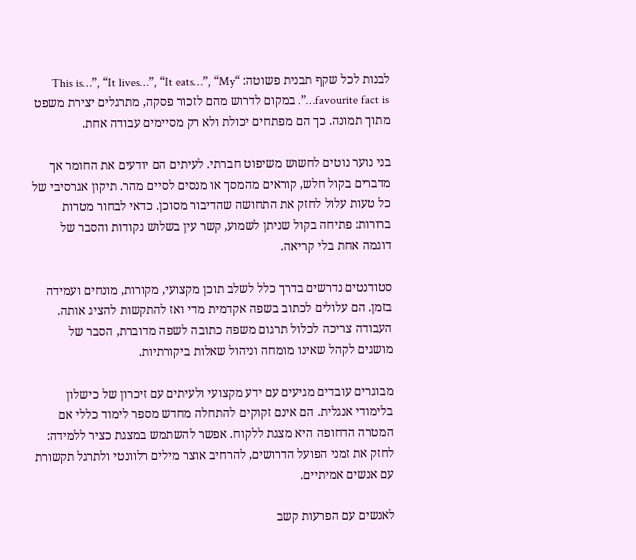לבנות לכל שקף תבנית פשוטה: “This is…”, “It lives…”, “It eats…”, “My favourite fact is…”. במקום לדרוש מהם לזכור פסקה, מתרגלים יצירת משפט מתוך תמונה. כך הם מפתחים יכולת ולא רק מסיימים עבודה אחת.

בני נוער נוטים לחשוש משיפוט חברתי. לעיתים הם יודעים את החומר אך מדברים בקול חלש, קוראים מהמסך או מנסים לסיים מהר. תיקון אגרסיבי של כל טעות עלול לחזק את התחושה שהדיבור מסוכן. כדאי לבחור מטרות ברורות: פתיחה בקול שניתן לשמוע, קשר עין בשלוש נקודות והסבר של דוגמה אחת בלי קריאה.

סטודנטים נדרשים בדרך כלל לשלב תוכן מקצועי, מקורות, מונחים ועמידה בזמן. הם עלולים לכתוב בשפה אקדמית מדי ואז להתקשות להציג אותה. העבודה צריכה לכלול תרגום משפה כתובה לשפה מדוברת, הסבר של מושגים לקהל שאינו מומחה וניהול שאלות ביקורתיות.

מבוגרים עובדים מגיעים עם ידע מקצועי ולעיתים עם זיכרון של כישלון בלימודי אנגלית. הם אינם זקוקים להתחלה מחדש מספר לימוד כללי אם המטרה הדחופה היא מצגת ללקוח. אפשר להשתמש במצגת כציר ללמידה: לחזק את זמני הפועל הדרושים, להרחיב אוצר מילים רלוונטי ולתרגל תקשורת עם אנשים אמיתיים.

לאנשים עם הפרעות קשב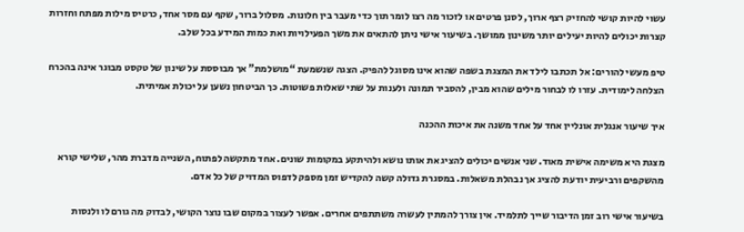עשוי להיות קושי להחזיק רצף ארוך, לסנן פרטים או לזכור מה רצו לומר תוך כדי מעבר בין חלונות. מסלול ברור, שקף עם מסר אחד, כרטיס מילות מפתח וחזרות קצרות יכולים להיות יעילים יותר משינון ממושך. בשיעור אישי ניתן להתאים את משך הפעילויות ואת כמות המידע בכל שלב.

טיפ מעשי להורים: אל תכתבו לילד את המצגת בשפה שהוא אינו מסוגל להפיק. הצגה שנשמעת “מושלמת” אך מבוססת על שינון של טקסט מבוגר אינה בהכרח הצלחה לימודית. עזרו לו לבחור מילים שהוא מבין, להסביר תמונה ולענות על שתי שאלות פשוטות. כך הביטחון נשען על יכולת אמיתית.

איך שיעור אנגלית אונליין אחד על אחד משנה את איכות ההכנה

מצגת היא משימה אישית מאוד. שני אנשים יכולים להציג את אותו נושא ולהיתקע במקומות שונים. אחד מתקשה לפתוח, השנייה מדברת מהר, שלישי קורא מהשקפים ורביעית יודעת להציג אך נבהלת משאלות. במסגרת גדולה קשה להקדיש זמן מספק לדפוס המדויק של כל אדם.

בשיעור אישי רוב זמן הדיבור שייך לתלמיד. אין צורך להמתין לעשרה משתתפים אחרים. אפשר לעצור במקום שבו נוצר הקושי, לבדוק מה גורם לו ולנסות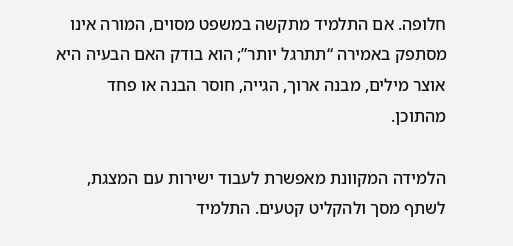חלופה. אם התלמיד מתקשה במשפט מסוים, המורה אינו מסתפק באמירה “תתרגל יותר”; הוא בודק האם הבעיה היא אוצר מילים, מבנה ארוך, הגייה, חוסר הבנה או פחד מהתוכן.

הלמידה המקוונת מאפשרת לעבוד ישירות עם המצגת, לשתף מסך ולהקליט קטעים. התלמיד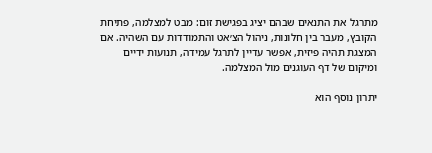מתרגל את התנאים שבהם יציג בפגישת זום: מבט למצלמה, פתיחת הקובץ, מעבר בין חלונות, ניהול הצ׳אט והתמודדות עם השהיה. אם המצגת תהיה פיזית, אפשר עדיין לתרגל עמידה, תנועות ידיים ומיקום של דף העוגנים מול המצלמה.

יתרון נוסף הוא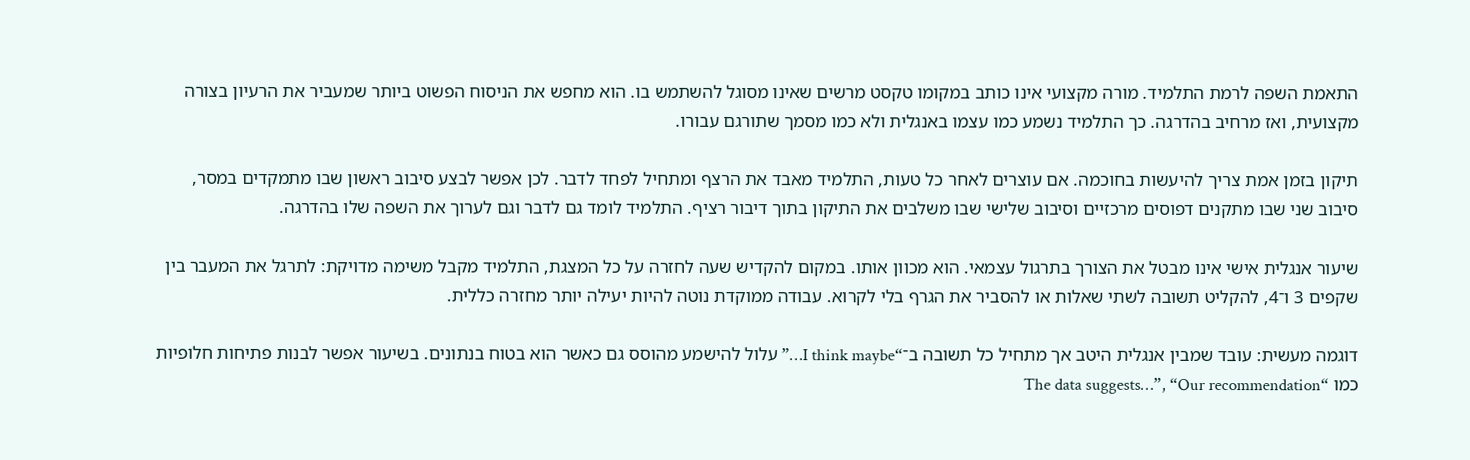התאמת השפה לרמת התלמיד. מורה מקצועי אינו כותב במקומו טקסט מרשים שאינו מסוגל להשתמש בו. הוא מחפש את הניסוח הפשוט ביותר שמעביר את הרעיון בצורה מקצועית, ואז מרחיב בהדרגה. כך התלמיד נשמע כמו עצמו באנגלית ולא כמו מסמך שתורגם עבורו.

תיקון בזמן אמת צריך להיעשות בחוכמה. אם עוצרים לאחר כל טעות, התלמיד מאבד את הרצף ומתחיל לפחד לדבר. לכן אפשר לבצע סיבוב ראשון שבו מתמקדים במסר, סיבוב שני שבו מתקנים דפוסים מרכזיים וסיבוב שלישי שבו משלבים את התיקון בתוך דיבור רציף. התלמיד לומד גם לדבר וגם לערוך את השפה שלו בהדרגה.

שיעור אנגלית אישי אינו מבטל את הצורך בתרגול עצמאי. הוא מכוון אותו. במקום להקדיש שעה לחזרה על כל המצגת, התלמיד מקבל משימה מדויקת: לתרגל את המעבר בין שקפים 3 ו־4, להקליט תשובה לשתי שאלות או להסביר את הגרף בלי לקרוא. עבודה ממוקדת נוטה להיות יעילה יותר מחזרה כללית.

דוגמה מעשית: עובד שמבין אנגלית היטב אך מתחיל כל תשובה ב־“I think maybe…” עלול להישמע מהוסס גם כאשר הוא בטוח בנתונים. בשיעור אפשר לבנות פתיחות חלופיות כמו “The data suggests…”, “Our recommendation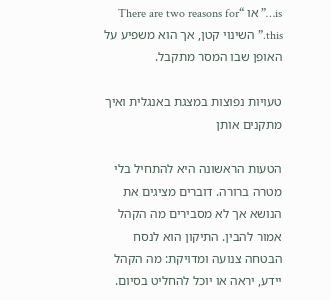is…” או “There are two reasons for this.” השינוי קטן, אך הוא משפיע על האופן שבו המסר מתקבל.

טעויות נפוצות במצגת באנגלית ואיך מתקנים אותן

הטעות הראשונה היא להתחיל בלי מטרה ברורה. דוברים מציגים את הנושא אך לא מסבירים מה הקהל אמור להבין. התיקון הוא לנסח הבטחה צנועה ומדויקת: מה הקהל יידע, יראה או יוכל להחליט בסיום.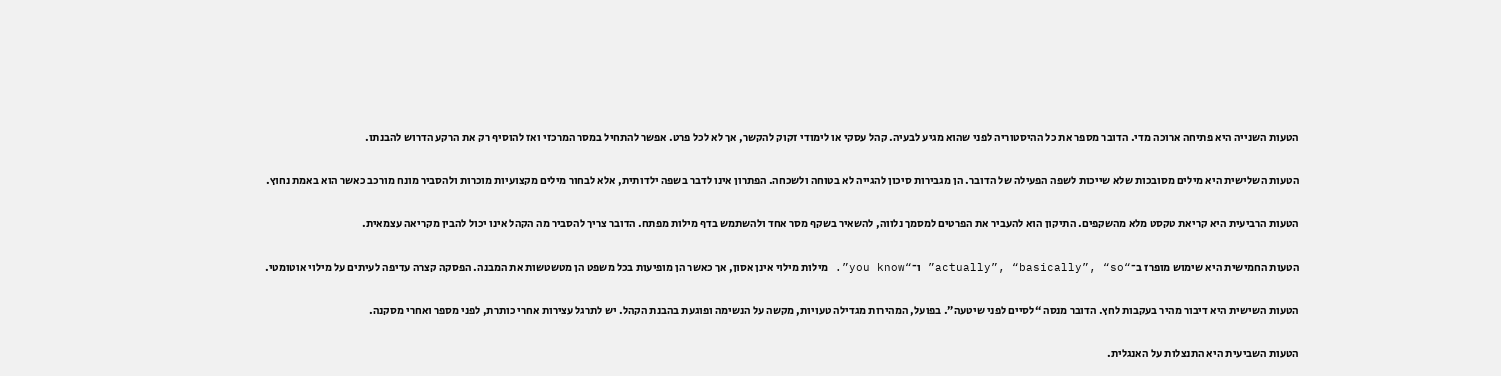הטעות השנייה היא פתיחה ארוכה מדי. הדובר מספר את כל ההיסטוריה לפני שהוא מגיע לבעיה. קהל עסקי או לימודי זקוק להקשר, אך לא לכל פרט. אפשר להתחיל במסר המרכזי ואז להוסיף רק את הרקע הדרוש להבנתו.

הטעות השלישית היא מילים מסובכות שלא שייכות לשפה הפעילה של הדובר. הן מגבירות סיכון להגייה לא בטוחה ולשכחה. הפתרון אינו לדבר בשפה ילדותית, אלא לבחור מילים מקצועיות מוכרות ולהסביר מונח מורכב כאשר הוא באמת נחוץ.

הטעות הרביעית היא קריאת טקסט מלא מהשקפים. התיקון הוא להעביר את הפרטים למסמך נלווה, להשאיר בשקף מסר אחד ולהשתמש בדף מילות מפתח. הדובר צריך להסביר מה הקהל אינו יכול להבין מקריאה עצמאית.

הטעות החמישית היא שימוש מופרז ב־“actually”, “basically”, “so” ו־“you know”. מילות מילוי אינן אסון, אך כאשר הן מופיעות בכל משפט הן מטשטשות את המבנה. הפסקה קצרה עדיפה לעיתים על מילוי אוטומטי.

הטעות השישית היא דיבור מהיר בעקבות לחץ. הדובר מנסה “לסיים לפני שיטעה”. בפועל, המהירות מגדילה טעויות, מקשה על הנשימה ופוגעת בהבנת הקהל. יש לתרגל עצירות אחרי כותרת, לפני מספר ואחרי מסקנה.

הטעות השביעית היא התנצלות על האנגלית.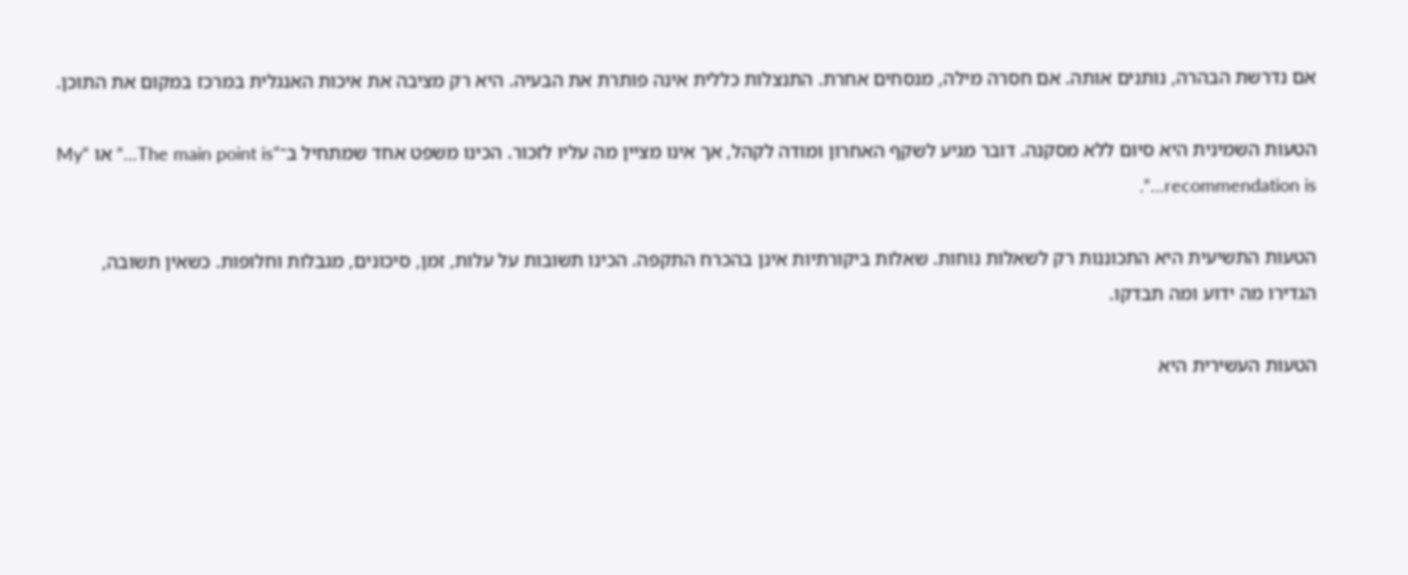אם נדרשת הבהרה, נותנים אותה. אם חסרה מילה, מנסחים אחרת. התנצלות כללית אינה פותרת את הבעיה. היא רק מציבה את איכות האנגלית במרכז במקום את התוכן.

הטעות השמינית היא סיום ללא מסקנה. דובר מגיע לשקף האחרון ומודה לקהל, אך אינו מציין מה עליו לזכור. הכינו משפט אחד שמתחיל ב־“The main point is…” או “My recommendation is…”.

הטעות התשיעית היא התכוננות רק לשאלות נוחות. שאלות ביקורתיות אינן בהכרח התקפה. הכינו תשובות על עלות, זמן, סיכונים, מגבלות וחלופות. כשאין תשובה, הגדירו מה ידוע ומה תבדקו.

הטעות העשירית היא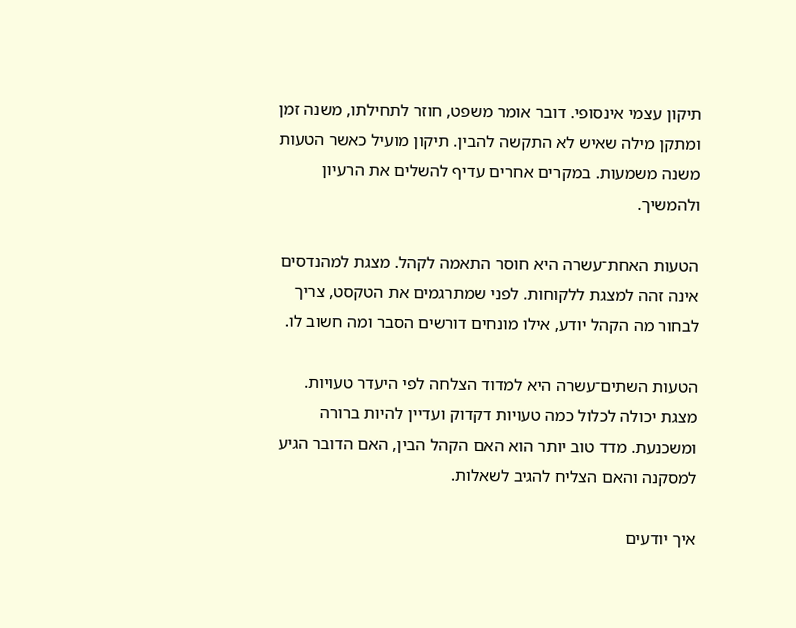תיקון עצמי אינסופי. דובר אומר משפט, חוזר לתחילתו, משנה זמן ומתקן מילה שאיש לא התקשה להבין. תיקון מועיל כאשר הטעות משנה משמעות. במקרים אחרים עדיף להשלים את הרעיון ולהמשיך.

הטעות האחת־עשרה היא חוסר התאמה לקהל. מצגת למהנדסים אינה זהה למצגת ללקוחות. לפני שמתרגמים את הטקסט, צריך לבחור מה הקהל יודע, אילו מונחים דורשים הסבר ומה חשוב לו.

הטעות השתים־עשרה היא למדוד הצלחה לפי היעדר טעויות. מצגת יכולה לכלול כמה טעויות דקדוק ועדיין להיות ברורה ומשכנעת. מדד טוב יותר הוא האם הקהל הבין, האם הדובר הגיע למסקנה והאם הצליח להגיב לשאלות.

איך יודעים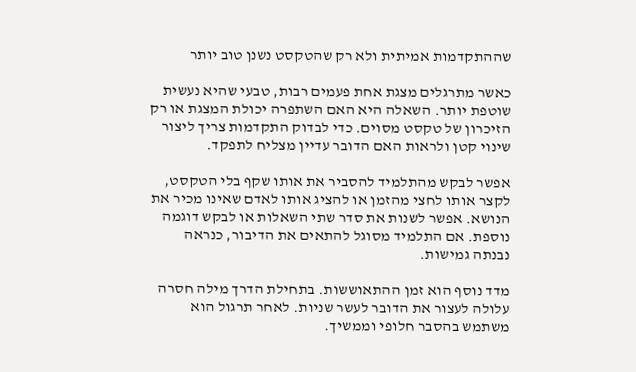שההתקדמות אמיתית ולא רק שהטקסט נשנן טוב יותר

כאשר מתרגלים מצגת אחת פעמים רבות, טבעי שהיא נעשית שוטפת יותר. השאלה היא האם השתפרה יכולת המצגת או רק הזיכרון של טקסט מסוים. כדי לבדוק התקדמות צריך ליצור שינוי קטן ולראות האם הדובר עדיין מצליח לתפקד.

אפשר לבקש מהתלמיד להסביר את אותו שקף בלי הטקסט, לקצר אותו לחצי מהזמן או להציג אותו לאדם שאינו מכיר את הנושא. אפשר לשנות את סדר שתי השאלות או לבקש דוגמה נוספת. אם התלמיד מסוגל להתאים את הדיבור, כנראה נבנתה גמישות.

מדד נוסף הוא זמן ההתאוששות. בתחילת הדרך מילה חסרה עלולה לעצור את הדובר לעשר שניות. לאחר תרגול הוא משתמש בהסבר חלופי וממשיך.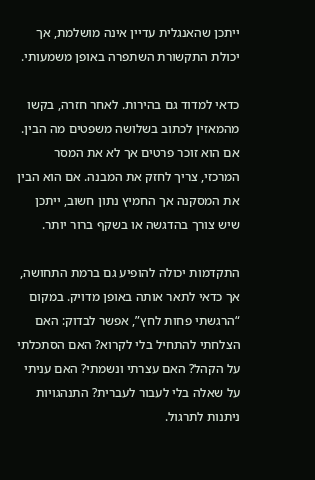ייתכן שהאנגלית עדיין אינה מושלמת, אך יכולת התקשורת השתפרה באופן משמעותי.

כדאי למדוד גם בהירות. לאחר חזרה, בקשו מהמאזין לכתוב בשלושה משפטים מה הבין. אם הוא זוכר פרטים אך לא את המסר המרכזי, צריך לחזק את המבנה. אם הוא הבין את המסקנה אך החמיץ נתון חשוב, ייתכן שיש צורך בהדגשה או בשקף ברור יותר.

התקדמות יכולה להופיע גם ברמת התחושה, אך כדאי לתאר אותה באופן מדויק. במקום “הרגשתי פחות לחץ”, אפשר לבדוק: האם הצלחתי להתחיל בלי לקרוא? האם הסתכלתי על הקהל? האם עצרתי ונשמתי? האם עניתי על שאלה בלי לעבור לעברית? התנהגויות ניתנות לתרגול.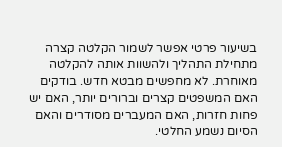בשיעור פרטי אפשר לשמור הקלטה קצרה מתחילת התהליך ולהשוות אותה להקלטה מאוחרת. לא מחפשים מבטא חדש. בודקים האם המשפטים קצרים וברורים יותר, האם יש פחות חזרות, האם המעברים מסודרים והאם הסיום נשמע החלטי.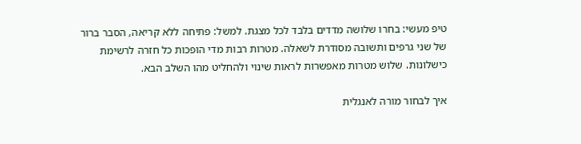טיפ מעשי: בחרו שלושה מדדים בלבד לכל מצגת. למשל: פתיחה ללא קריאה, הסבר ברור של שני גרפים ותשובה מסודרת לשאלה. מטרות רבות מדי הופכות כל חזרה לרשימת כישלונות. שלוש מטרות מאפשרות לראות שינוי ולהחליט מהו השלב הבא.

איך לבחור מורה לאנגלית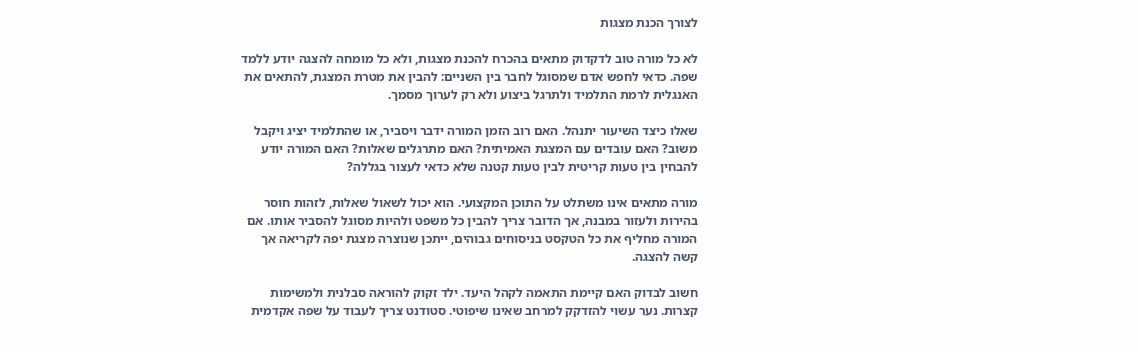לצורך הכנת מצגות

לא כל מורה טוב לדקדוק מתאים בהכרח להכנת מצגות, ולא כל מומחה להצגה יודע ללמד שפה. כדאי לחפש אדם שמסוגל לחבר בין השניים: להבין את מטרת המצגת, להתאים את האנגלית לרמת התלמיד ולתרגל ביצוע ולא רק לערוך מסמך.

שאלו כיצד השיעור יתנהל. האם רוב הזמן המורה ידבר ויסביר, או שהתלמיד יציג ויקבל משוב? האם עובדים עם המצגת האמיתית? האם מתרגלים שאלות? האם המורה יודע להבחין בין טעות קריטית לבין טעות קטנה שלא כדאי לעצור בגללה?

מורה מתאים אינו משתלט על התוכן המקצועי. הוא יכול לשאול שאלות, לזהות חוסר בהירות ולעזור במבנה, אך הדובר צריך להבין כל משפט ולהיות מסוגל להסביר אותו. אם המורה מחליף את כל הטקסט בניסוחים גבוהים, ייתכן שנוצרה מצגת יפה לקריאה אך קשה להצגה.

חשוב לבדוק האם קיימת התאמה לקהל היעד. ילד זקוק להוראה סבלנית ולמשימות קצרות. נער עשוי להזדקק למרחב שאינו שיפוטי. סטודנט צריך לעבוד על שפה אקדמית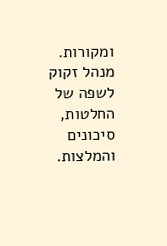ומקורות. מנהל זקוק לשפה של החלטות, סיכונים והמלצות.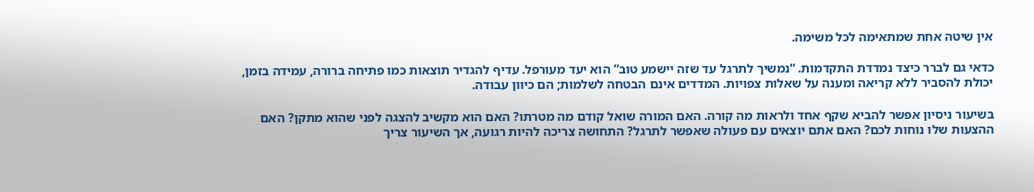אין שיטה אחת שמתאימה לכל משימה.

כדאי גם לברר כיצד נמדדת התקדמות. “נמשיך לתרגל עד שזה יישמע טוב” הוא יעד מעורפל. עדיף להגדיר תוצאות כמו פתיחה ברורה, עמידה בזמן, יכולת להסביר ללא קריאה ומענה על שאלות צפויות. המדדים אינם הבטחה לשלמות; הם כיוון עבודה.

בשיעור ניסיון אפשר להביא שקף אחד ולראות מה קורה. האם המורה שואל קודם מה מטרתו? האם הוא מקשיב להצגה לפני שהוא מתקן? האם ההצעות שלו נוחות לכם? האם אתם יוצאים עם פעולה שאפשר לתרגל? התחושה צריכה להיות רגועה, אך השיעור צריך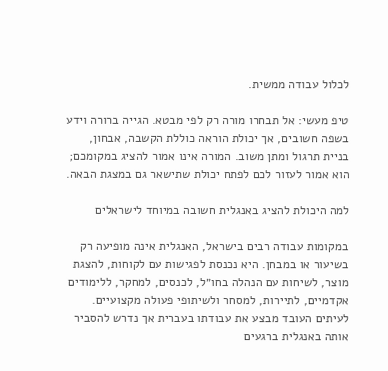לכלול עבודה ממשית.

טיפ מעשי: אל תבחרו מורה רק לפי מבטא. הגייה ברורה וידע בשפה חשובים, אך יכולת הוראה כוללת הקשבה, אבחון, בניית תרגול ומתן משוב. המורה אינו אמור להציג במקומכם; הוא אמור לעזור לכם לפתח יכולת שתישאר גם במצגת הבאה.

למה היכולת להציג באנגלית חשובה במיוחד לישראלים

במקומות עבודה רבים בישראל, האנגלית אינה מופיעה רק בשיעור או במבחן. היא נכנסת לפגישות עם לקוחות, להצגת מוצר, לשיחות עם הנהלה בחו״ל, לכנסים, למחקר, ללימודים אקדמיים, לתיירות, למסחר ולשיתופי פעולה מקצועיים. לעיתים העובד מבצע את עבודתו בעברית אך נדרש להסביר אותה באנגלית ברגעים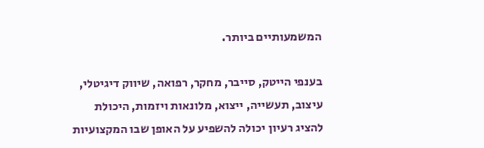המשמעותיים ביותר.

בענפי הייטק, סייבר, מחקר, רפואה, שיווק דיגיטלי, עיצוב, תעשייה, ייצוא, מלונאות ויזמות, היכולת להציג רעיון יכולה להשפיע על האופן שבו המקצועיות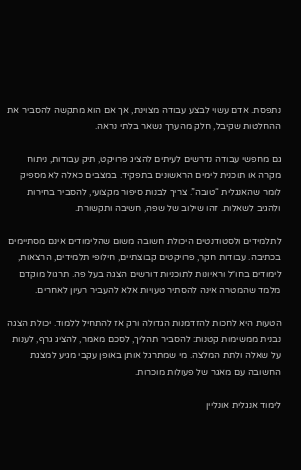נתפסת. אדם עשוי לבצע עבודה מצוינת, אך אם הוא מתקשה להסביר את ההחלטות שקיבל, חלק מהערך נשאר בלתי נראה.

גם מחפשי עבודה נדרשים לעיתים להציג פרויקט, תיק עבודות, ניתוח מקרה או תוכנית לימים הראשונים בתפקיד. במצבים כאלה לא מספיק לומר שהאנגלית “טובה”. צריך לבנות סיפור מקצועי, להסביר בחירות ולהגיב לשאלות. זהו שילוב של שפה, חשיבה ותקשורת.

לתלמידים ולסטודנטים היכולת חשובה משום שהלימודים אינם מסתיימים בכתיבה. עבודות חקר, פרויקטים קבוצתיים, חילופי תלמידים, הרצאות, לימודים בחו״ל וראיונות לתוכניות דורשים הצגה בעל פה. תרגול מוקדם מלמד שהמטרה אינה להסתיר טעויות אלא להעביר רעיון לאחרים.

הטעות היא לחכות להזדמנות הגדולה ורק אז להתחיל ללמוד. יכולת הצגה נבנית ממשימות קטנות: להסביר תהליך, לסכם מאמר, להציג גרף, לענות על שאלה ולתת המלצה. מי שמתרגל אותן באופן עקבי מגיע למצגת החשובה עם מאגר של פעולות מוכרות.

לימוד אנגלית אונליין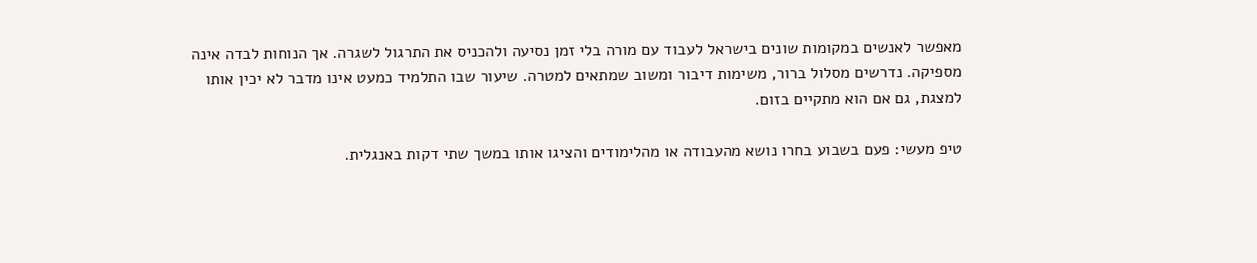מאפשר לאנשים במקומות שונים בישראל לעבוד עם מורה בלי זמן נסיעה ולהכניס את התרגול לשגרה. אך הנוחות לבדה אינה מספיקה. נדרשים מסלול ברור, משימות דיבור ומשוב שמתאים למטרה. שיעור שבו התלמיד כמעט אינו מדבר לא יכין אותו למצגת, גם אם הוא מתקיים בזום.

טיפ מעשי: פעם בשבוע בחרו נושא מהעבודה או מהלימודים והציגו אותו במשך שתי דקות באנגלית.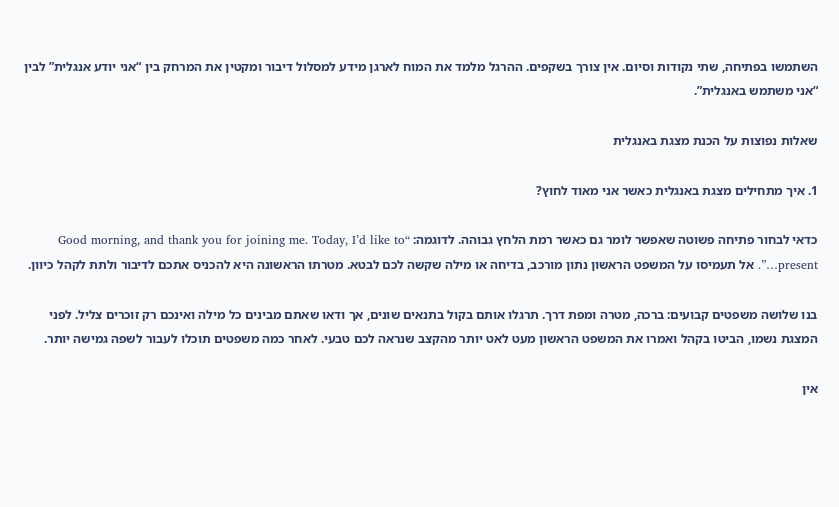השתמשו בפתיחה, שתי נקודות וסיום. אין צורך בשקפים. ההרגל מלמד את המוח לארגן מידע למסלול דיבור ומקטין את המרחק בין “אני יודע אנגלית” לבין “אני משתמש באנגלית”.

שאלות נפוצות על הכנת מצגת באנגלית

1. איך מתחילים מצגת באנגלית כאשר אני מאוד לחוץ?

כדאי לבחור פתיחה פשוטה שאפשר לומר גם כאשר רמת הלחץ גבוהה. לדוגמה: “Good morning, and thank you for joining me. Today, I’d like to present…”. אל תעמיסו על המשפט הראשון נתון מורכב, בדיחה או מילה שקשה לכם לבטא. מטרתו הראשונה היא להכניס אתכם לדיבור ולתת לקהל כיוון.

בנו שלושה משפטים קבועים: ברכה, מטרה ומפת דרך. תרגלו אותם בקול בתנאים שונים, אך ודאו שאתם מבינים כל מילה ואינכם רק זוכרים צליל. לפני המצגת נשמו, הביטו בקהל ואמרו את המשפט הראשון מעט לאט יותר מהקצב שנראה לכם טבעי. לאחר כמה משפטים תוכלו לעבור לשפה גמישה יותר.

אין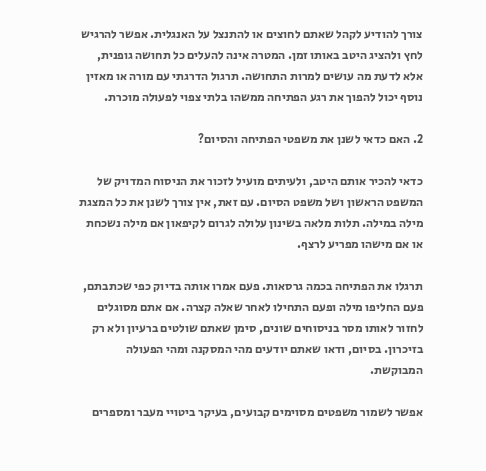צורך להודיע לקהל שאתם לחוצים או להתנצל על האנגלית. אפשר להרגיש לחץ ולהציג היטב באותו זמן. המטרה אינה להעלים כל תחושה גופנית, אלא לדעת מה עושים למרות התחושה. תרגול הדרגתי עם מורה או מאזין נוסף יכול להפוך את רגע הפתיחה ממשהו בלתי צפוי לפעולה מוכרת.

2. האם כדאי לשנן את משפטי הפתיחה והסיום?

כדאי להכיר אותם היטב, ולעיתים מועיל לזכור את הניסוח המדויק של המשפט הראשון ושל משפט הסיום. עם זאת, אין צורך לשנן את כל המצגת מילה במילה. תלות מלאה בשינון עלולה לגרום לקיפאון אם מילה נשכחת או אם מישהו מפריע לרצף.

תרגלו את הפתיחה בכמה גרסאות. פעם אמרו אותה בדיוק כפי שכתבתם, פעם החליפו מילה ופעם התחילו לאחר שאלה קצרה. אם אתם מסוגלים לחזור לאותו מסר בניסוחים שונים, סימן שאתם שולטים ברעיון ולא רק בזיכרון. בסיום, ודאו שאתם יודעים מהי המסקנה ומהי הפעולה המבוקשת.

אפשר לשמור משפטים מסוימים קבועים, בעיקר ביטויי מעבר ומספרים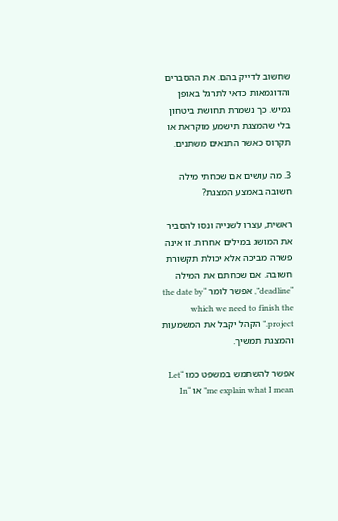שחשוב לדייק בהם. את ההסברים והדוגמאות כדאי לתרגל באופן גמיש. כך נשמרת תחושת ביטחון בלי שהמצגת תישמע מוקראת או תקרוס כאשר התנאים משתנים.

3. מה עושים אם שכחתי מילה חשובה באמצע המצגת?

ראשית, עצרו לשנייה ונסו להסביר את המושג במילים אחרות. זו אינה פשרה מביכה אלא יכולת תקשורת חשובה. אם שכחתם את המילה “deadline”, אפשר לומר “the date by which we need to finish the project.” הקהל יקבל את המשמעות והמצגת תמשיך.

אפשר להשתמש במשפט כמו “Let me explain what I mean” או “In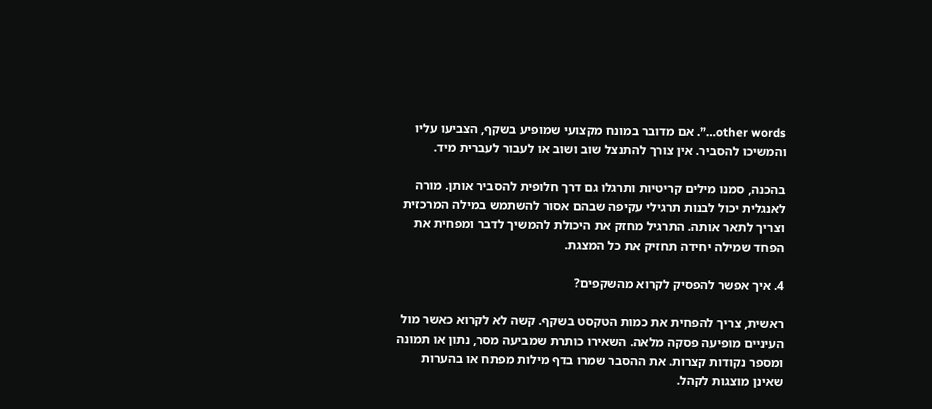other words…”. אם מדובר במונח מקצועי שמופיע בשקף, הצביעו עליו והמשיכו להסביר. אין צורך להתנצל שוב ושוב או לעבור לעברית מיד.

בהכנה, סמנו מילים קריטיות ותרגלו גם דרך חלופית להסביר אותן. מורה לאנגלית יכול לבנות תרגילי עקיפה שבהם אסור להשתמש במילה המרכזית וצריך לתאר אותה. התרגיל מחזק את היכולת להמשיך לדבר ומפחית את הפחד שמילה יחידה תחזיק את כל המצגת.

4. איך אפשר להפסיק לקרוא מהשקפים?

ראשית, צריך להפחית את כמות הטקסט בשקף. קשה לא לקרוא כאשר מול העיניים מופיעה פסקה מלאה. השאירו כותרת שמביעה מסר, נתון או תמונה ומספר נקודות קצרות. את ההסבר שמרו בדף מילות מפתח או בהערות שאינן מוצגות לקהל.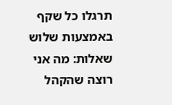תרגלו כל שקף באמצעות שלוש שאלות: מה אני רוצה שהקהל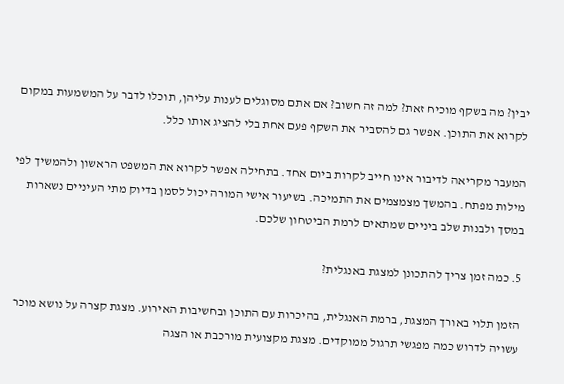יבין? מה בשקף מוכיח זאת? למה זה חשוב? אם אתם מסוגלים לענות עליהן, תוכלו לדבר על המשמעות במקום לקרוא את התוכן. אפשר גם להסביר את השקף פעם אחת בלי להציג אותו כלל.

המעבר מקריאה לדיבור אינו חייב לקרות ביום אחד. בתחילה אפשר לקרוא את המשפט הראשון ולהמשיך לפי מילות מפתח. בהמשך מצמצמים את התמיכה. בשיעור אישי המורה יכול לסמן בדיוק מתי העיניים נשארות במסך ולבנות שלב ביניים שמתאים לרמת הביטחון שלכם.

5. כמה זמן צריך להתכונן למצגת באנגלית?

הזמן תלוי באורך המצגת, ברמת האנגלית, בהיכרות עם התוכן ובחשיבות האירוע. מצגת קצרה על נושא מוכר עשויה לדרוש כמה מפגשי תרגול ממוקדים. מצגת מקצועית מורכבת או הצגה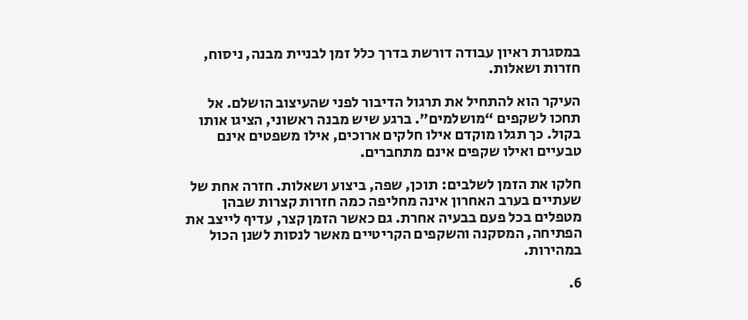במסגרת ראיון עבודה דורשת בדרך כלל זמן לבניית מבנה, ניסוח, חזרות ושאלות.

העיקר הוא להתחיל את תרגול הדיבור לפני שהעיצוב הושלם. אל תחכו לשקפים “מושלמים”. ברגע שיש מבנה ראשוני, הציגו אותו בקול. כך תגלו מוקדם אילו חלקים ארוכים, אילו משפטים אינם טבעיים ואילו שקפים אינם מתחברים.

חלקו את הזמן לשלבים: תוכן, שפה, ביצוע ושאלות. חזרה אחת של שעתיים בערב האחרון אינה מחליפה כמה חזרות קצרות שבהן מטפלים בכל פעם בבעיה אחרת. גם כאשר הזמן קצר, עדיף לייצב את הפתיחה, המסקנה והשקפים הקריטיים מאשר לנסות לשנן הכול במהירות.

6.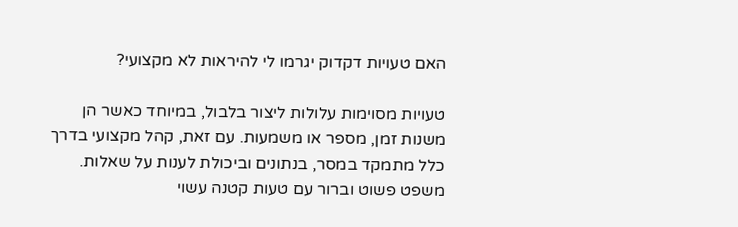האם טעויות דקדוק יגרמו לי להיראות לא מקצועי?

טעויות מסוימות עלולות ליצור בלבול, במיוחד כאשר הן משנות זמן, מספר או משמעות. עם זאת, קהל מקצועי בדרך כלל מתמקד במסר, בנתונים וביכולת לענות על שאלות. משפט פשוט וברור עם טעות קטנה עשוי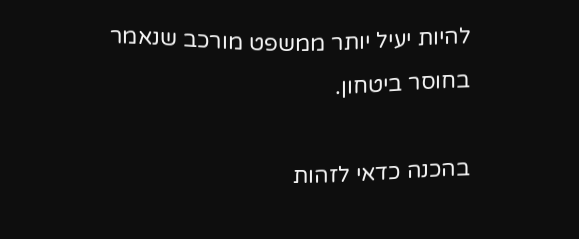להיות יעיל יותר ממשפט מורכב שנאמר בחוסר ביטחון.

בהכנה כדאי לזהות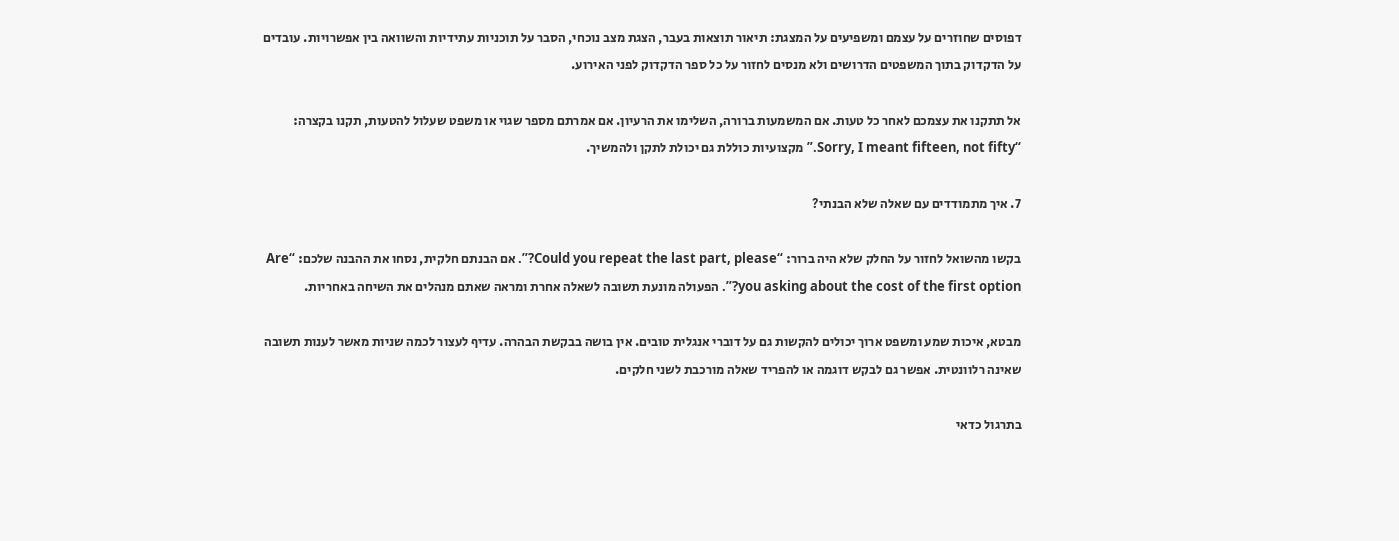דפוסים שחוזרים על עצמם ומשפיעים על המצגת: תיאור תוצאות בעבר, הצגת מצב נוכחי, הסבר על תוכניות עתידיות והשוואה בין אפשרויות. עובדים על הדקדוק בתוך המשפטים הדרושים ולא מנסים לחזור על כל ספר הדקדוק לפני האירוע.

אל תתקנו את עצמכם לאחר כל טעות. אם המשמעות ברורה, השלימו את הרעיון. אם אמרתם מספר שגוי או משפט שעלול להטעות, תקנו בקצרה: “Sorry, I meant fifteen, not fifty.” מקצועיות כוללת גם יכולת לתקן ולהמשיך.

7. איך מתמודדים עם שאלה שלא הבנתי?

בקשו מהשואל לחזור על החלק שלא היה ברור: “Could you repeat the last part, please?”. אם הבנתם חלקית, נסחו את ההבנה שלכם: “Are you asking about the cost of the first option?”. הפעולה מונעת תשובה לשאלה אחרת ומראה שאתם מנהלים את השיחה באחריות.

מבטא, איכות שמע ומשפט ארוך יכולים להקשות גם על דוברי אנגלית טובים. אין בושה בבקשת הבהרה. עדיף לעצור לכמה שניות מאשר לענות תשובה שאינה רלוונטית. אפשר גם לבקש דוגמה או להפריד שאלה מורכבת לשני חלקים.

בתרגול כדאי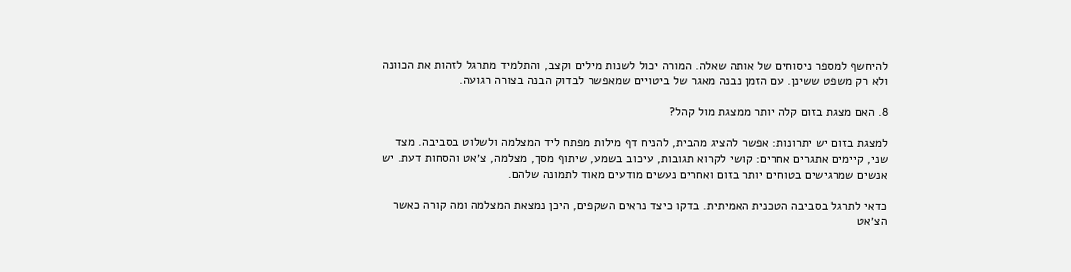להיחשף למספר ניסוחים של אותה שאלה. המורה יכול לשנות מילים וקצב, והתלמיד מתרגל לזהות את הכוונה ולא רק משפט ששינן. עם הזמן נבנה מאגר של ביטויים שמאפשר לבדוק הבנה בצורה רגועה.

8. האם מצגת בזום קלה יותר ממצגת מול קהל?

למצגת בזום יש יתרונות: אפשר להציג מהבית, להניח דף מילות מפתח ליד המצלמה ולשלוט בסביבה. מצד שני, קיימים אתגרים אחרים: קושי לקרוא תגובות, עיכוב בשמע, שיתוף מסך, מצלמה, צ׳אט והסחות דעת. יש אנשים שמרגישים בטוחים יותר בזום ואחרים נעשים מודעים מאוד לתמונה שלהם.

כדאי לתרגל בסביבה הטכנית האמיתית. בדקו כיצד נראים השקפים, היכן נמצאת המצלמה ומה קורה כאשר הצ׳אט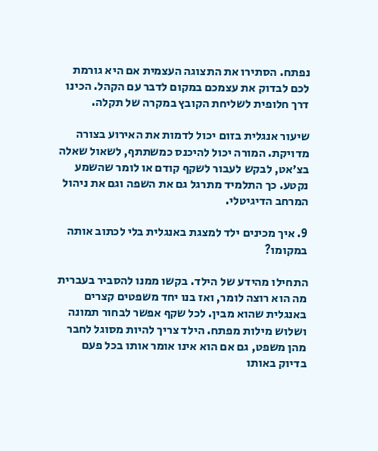נפתח. הסתירו את התצוגה העצמית אם היא גורמת לכם לבדוק את עצמכם במקום לדבר עם הקהל. הכינו דרך חלופית לשליחת הקובץ במקרה של תקלה.

שיעור אנגלית בזום יכול לדמות את האירוע בצורה מדויקת. המורה יכול להיכנס כמשתתף, לשאול שאלה בצ׳אט, לבקש לעבור לשקף קודם או לומר שהשמע נקטע. כך התלמיד מתרגל גם את השפה וגם את ניהול המרחב הדיגיטלי.

9. איך מכינים ילד למצגת באנגלית בלי לכתוב אותה במקומו?

התחילו מהידע של הילד. בקשו ממנו להסביר בעברית מה הוא רוצה לומר, ואז בנו יחד משפטים קצרים באנגלית שהוא מבין. לכל שקף אפשר לבחור תמונה ושלוש מילות מפתח. הילד צריך להיות מסוגל לחבר מהן משפט, גם אם הוא אינו אומר אותו בכל פעם בדיוק באותו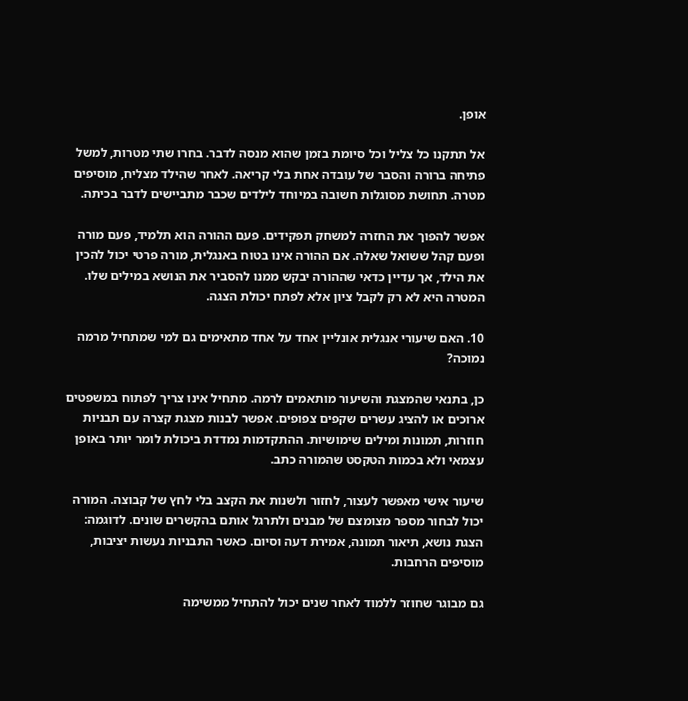אופן.

אל תתקנו כל צליל וכל סיומת בזמן שהוא מנסה לדבר. בחרו שתי מטרות, למשל פתיחה ברורה והסבר של עובדה אחת בלי קריאה. לאחר שהילד מצליח, מוסיפים מטרה. תחושת מסוגלות חשובה במיוחד לילדים שכבר מתביישים לדבר בכיתה.

אפשר להפוך את החזרה למשחק תפקידים. פעם ההורה הוא תלמיד, פעם מורה ופעם קהל ששואל שאלה. אם ההורה אינו בטוח באנגלית, מורה פרטי יכול להכין את הילד, אך עדיין כדאי שההורה יבקש ממנו להסביר את הנושא במילים שלו. המטרה היא לא רק לקבל ציון אלא לפתח יכולת הצגה.

10. האם שיעורי אנגלית אונליין אחד על אחד מתאימים גם למי שמתחיל מרמה נמוכה?

כן, בתנאי שהמצגת והשיעור מותאמים לרמה. מתחיל אינו צריך לפתוח במשפטים ארוכים או להציג עשרים שקפים צפופים. אפשר לבנות מצגת קצרה עם תבניות חוזרות, תמונות ומילים שימושיות. ההתקדמות נמדדת ביכולת לומר יותר באופן עצמאי ולא בכמות הטקסט שהמורה כתב.

שיעור אישי מאפשר לעצור, לחזור ולשנות את הקצב בלי לחץ של קבוצה. המורה יכול לבחור מספר מצומצם של מבנים ולתרגל אותם בהקשרים שונים. לדוגמה: הצגת נושא, תיאור תמונה, אמירת דעה וסיום. כאשר התבניות נעשות יציבות, מוסיפים הרחבות.

גם מבוגר שחוזר ללמוד לאחר שנים יכול להתחיל ממשימה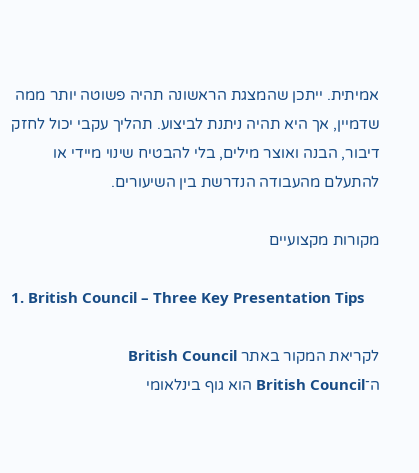אמיתית. ייתכן שהמצגת הראשונה תהיה פשוטה יותר ממה שדמיין, אך היא תהיה ניתנת לביצוע. תהליך עקבי יכול לחזק דיבור, הבנה ואוצר מילים, בלי להבטיח שינוי מיידי או להתעלם מהעבודה הנדרשת בין השיעורים.

מקורות מקצועיים

1. British Council – Three Key Presentation Tips

לקריאת המקור באתר British Council
ה־British Council הוא גוף בינלאומי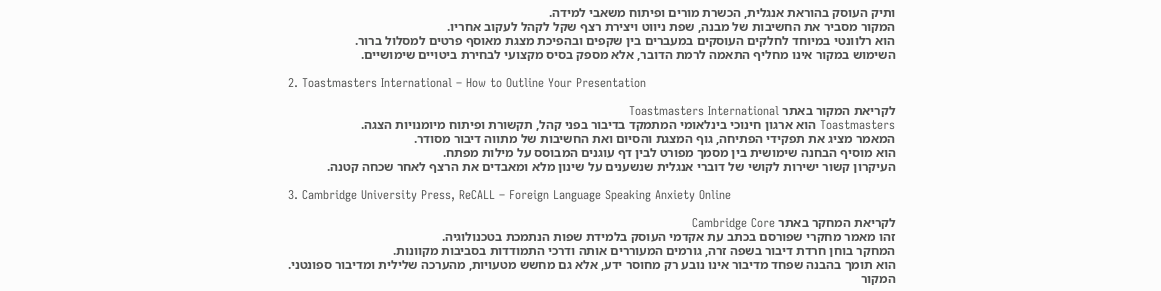ותיק העוסק בהוראת אנגלית, הכשרת מורים ופיתוח משאבי למידה.
המקור מסביר את החשיבות של מבנה, שפת ניווט ויצירת רצף שקל לקהל לעקוב אחריו.
הוא רלוונטי במיוחד לחלקים העוסקים במעברים בין שקפים ובהפיכת מצגת מאוסף פרטים למסלול ברור.
השימוש במקור אינו מחליף התאמה לרמת הדובר, אלא מספק בסיס מקצועי לבחירת ביטויים שימושיים.

2. Toastmasters International – How to Outline Your Presentation

לקריאת המקור באתר Toastmasters International
Toastmasters הוא ארגון חינוכי בינלאומי המתמקד בדיבור בפני קהל, תקשורת ופיתוח מיומנויות הצגה.
המאמר מציג את תפקידי הפתיחה, גוף המצגת והסיום ואת החשיבות של מתווה דיבור מסודר.
הוא מוסיף הבחנה שימושית בין מסמך מפורט לבין דף עוגנים המבוסס על מילות מפתח.
העיקרון קשור ישירות לקושי של דוברי אנגלית שנשענים על שינון מלא ומאבדים את הרצף לאחר שכחה קטנה.

3. Cambridge University Press, ReCALL – Foreign Language Speaking Anxiety Online

לקריאת המחקר באתר Cambridge Core
זהו מאמר מחקרי שפורסם בכתב עת אקדמי העוסק בלמידת שפות הנתמכת בטכנולוגיה.
המחקר בוחן חרדת דיבור בשפה זרה, גורמים המעוררים אותה ודרכי התמודדות בסביבות מקוונות.
הוא תומך בהבנה שפחד מדיבור אינו נובע רק מחוסר ידע, אלא גם מחשש מטעויות, מהערכה שלילית ומדיבור ספונטני.
המקור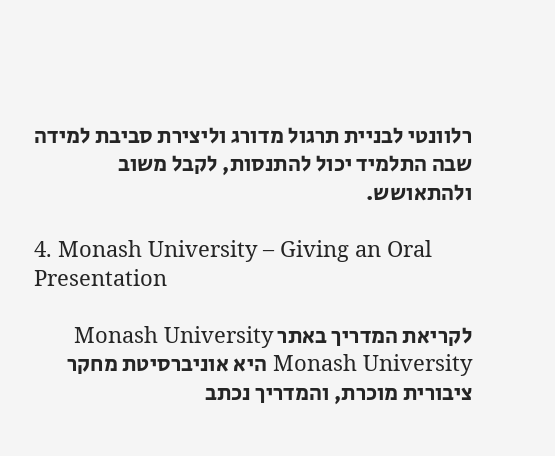רלוונטי לבניית תרגול מדורג וליצירת סביבת למידה שבה התלמיד יכול להתנסות, לקבל משוב ולהתאושש.

4. Monash University – Giving an Oral Presentation

לקריאת המדריך באתר Monash University
Monash University היא אוניברסיטת מחקר ציבורית מוכרת, והמדריך נכתב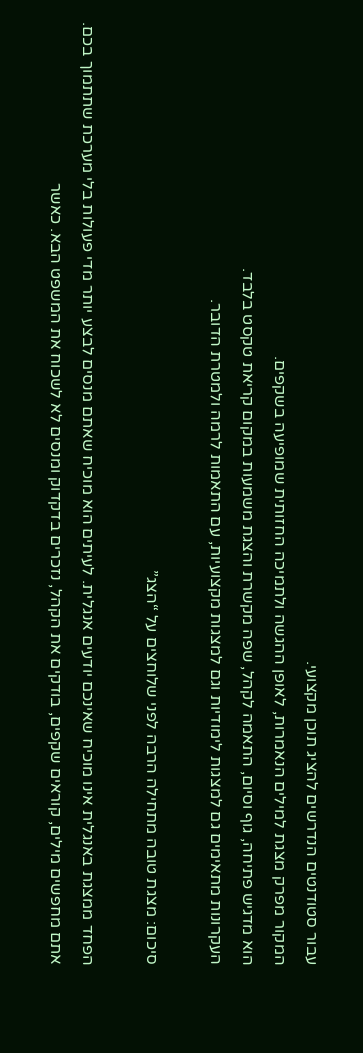עבור סטודנטים הנדרשים להציג תוכן מקצועי.
המקור מפרק מצגת למילים הנאמרות, לאופן ההגשה ולתמיכה החזותית שמופיעה בשקפים.
הוא מדגיש פתיחה, גוף וסיום, התאמה לקהל, שפה מקשרת והצגת משמעות במקום קריאת טקסט בלבד.
העקרונות מתאימים גם למצגות לימודיות וגם למצגות מקצועיות, עם התאמות לרמה ולמטרת הדובר.

סיכום: מצגת טובה מתחילה הרבה לפני שלוחצים על “הצג”

הפחד ממצגת באנגלית אינו מוכיח שאינכם יודעים אנגלית. לעיתים הוא מוכיח שאתם מנסים לבצע יותר מדי פעולות בלי מערכת שתתמוך בכם. אתם מחפשים מילים, קוראים שקפים, בודקים את הקהל, נזכרים בדקדוק ומנסים לא לשכוח את המשפט הבא. כאשר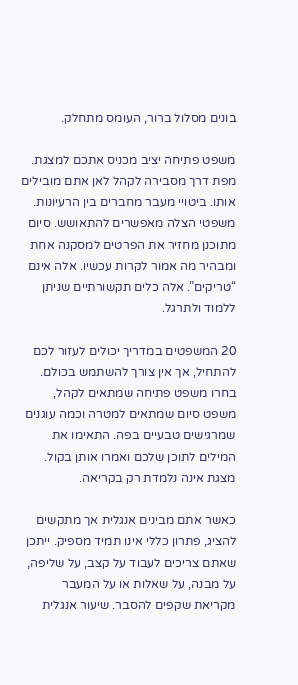בונים מסלול ברור, העומס מתחלק.

משפט פתיחה יציב מכניס אתכם למצגת. מפת דרך מסבירה לקהל לאן אתם מובילים אותו. ביטויי מעבר מחברים בין הרעיונות. משפטי הצלה מאפשרים להתאושש. סיום מתוכנן מחזיר את הפרטים למסקנה אחת ומבהיר מה אמור לקרות עכשיו. אלה אינם “טריקים”. אלה כלים תקשורתיים שניתן ללמוד ולתרגל.

20 המשפטים במדריך יכולים לעזור לכם להתחיל, אך אין צורך להשתמש בכולם. בחרו משפט פתיחה שמתאים לקהל, משפט סיום שמתאים למטרה וכמה עוגנים שמרגישים טבעיים בפה. התאימו את המילים לתוכן שלכם ואמרו אותן בקול. מצגת אינה נלמדת רק בקריאה.

כאשר אתם מבינים אנגלית אך מתקשים להציג, פתרון כללי אינו תמיד מספיק. ייתכן שאתם צריכים לעבוד על קצב, על שליפה, על מבנה, על שאלות או על המעבר מקריאת שקפים להסבר. שיעור אנגלית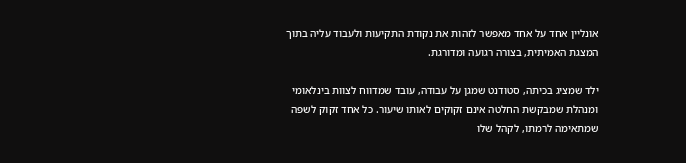אונליין אחד על אחד מאפשר לזהות את נקודת התקיעות ולעבוד עליה בתוך המצגת האמיתית, בצורה רגועה ומדורגת.

ילד שמציג בכיתה, סטודנט שמגן על עבודה, עובד שמדווח לצוות בינלאומי ומנהלת שמבקשת החלטה אינם זקוקים לאותו שיעור. כל אחד זקוק לשפה שמתאימה לרמתו, לקהל שלו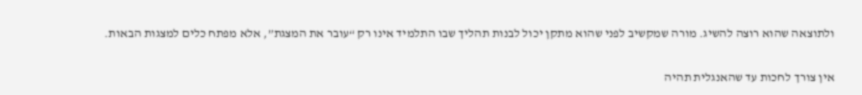ולתוצאה שהוא רוצה להשיג. מורה שמקשיב לפני שהוא מתקן יכול לבנות תהליך שבו התלמיד אינו רק “עובר את המצגת”, אלא מפתח כלים למצגות הבאות.

אין צורך לחכות עד שהאנגלית תהיה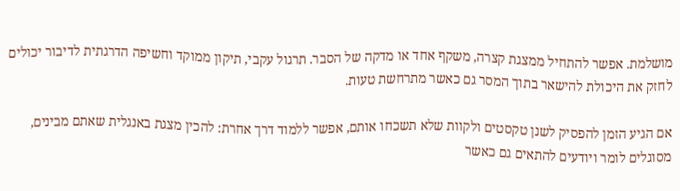מושלמת. אפשר להתחיל ממצגת קצרה, משקף אחד או מדקה של הסבר. תרגול עקבי, תיקון ממוקד וחשיפה הדרגתית לדיבור יכולים לחזק את היכולת להישאר בתוך המסר גם כאשר מתרחשת טעות.

אם הגיע הזמן להפסיק לשנן טקסטים ולקוות שלא תשכחו אותם, אפשר ללמוד דרך אחרת: להכין מצגת באנגלית שאתם מבינים, מסוגלים לומר ויודעים להתאים גם כאשר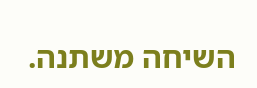השיחה משתנה.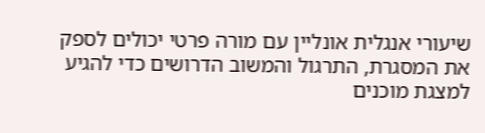שיעורי אנגלית אונליין עם מורה פרטי יכולים לספק את המסגרת, התרגול והמשוב הדרושים כדי להגיע למצגת מוכנים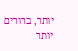יותר, ברורים יותר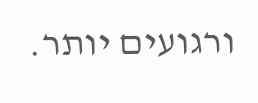ורגועים יותר.